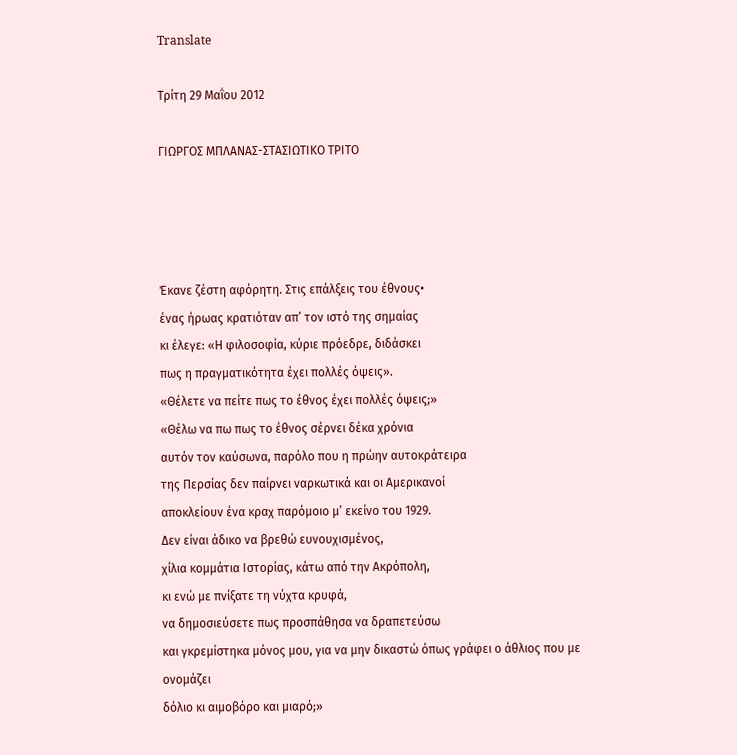Translate

Τρίτη 29 Μαΐου 2012

ΓΙΩΡΓΟΣ ΜΠΛΑΝΑΣ-ΣΤΑΣΙΩΤΙΚΟ ΤΡΙΤΟ




Έκανε ζέστη αφόρητη. Στις επάλξεις του έθνους•
ένας ήρωας κρατιόταν απ’ τον ιστό της σημαίας
κι έλεγε: «Η φιλοσοφία, κύριε πρόεδρε, διδάσκει
πως η πραγματικότητα έχει πολλές όψεις».
«Θέλετε να πείτε πως το έθνος έχει πολλές όψεις;»
«Θέλω να πω πως το έθνος σέρνει δέκα χρόνια
αυτόν τον καύσωνα, παρόλο που η πρώην αυτοκράτειρα
της Περσίας δεν παίρνει ναρκωτικά και οι Αμερικανοί
αποκλείουν ένα κραχ παρόμοιο μ’ εκείνο του 1929.
Δεν είναι άδικο να βρεθώ ευνουχισμένος,
χίλια κομμάτια Ιστορίας, κάτω από την Ακρόπολη,
κι ενώ με πνίξατε τη νύχτα κρυφά,
να δημοσιεύσετε πως προσπάθησα να δραπετεύσω
και γκρεμίστηκα μόνος μου, για να μην δικαστώ όπως γράφει ο άθλιος που με ονομάζει
δόλιο κι αιμοβόρο και μιαρό;»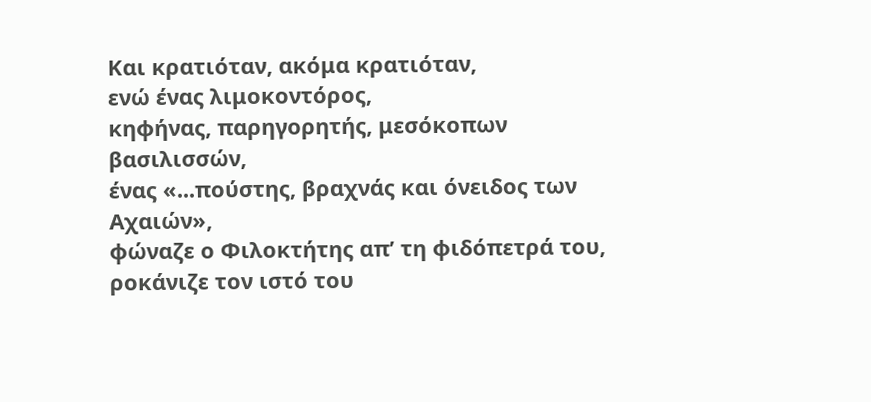Και κρατιόταν, ακόμα κρατιόταν,
ενώ ένας λιμοκοντόρος,
κηφήνας, παρηγορητής, μεσόκοπων βασιλισσών,
ένας «...πούστης, βραχνάς και όνειδος των Αχαιών»,
φώναζε ο Φιλοκτήτης απ’ τη φιδόπετρά του,
ροκάνιζε τον ιστό του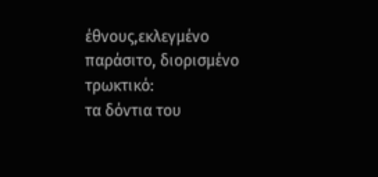έθνους,εκλεγμένο παράσιτο, διορισμένο τρωκτικό:
τα δόντια του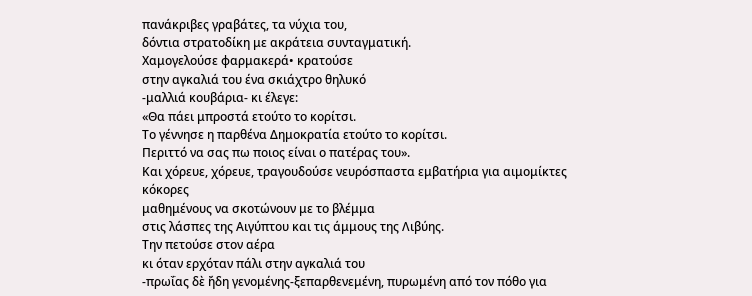πανάκριβες γραβάτες, τα νύχια του,
δόντια στρατοδίκη με ακράτεια συνταγματική.
Χαμογελούσε φαρμακερά• κρατούσε
στην αγκαλιά του ένα σκιάχτρο θηλυκό
-μαλλιά κουβάρια- κι έλεγε:
«Θα πάει μπροστά ετούτο το κορίτσι.
Το γέννησε η παρθένα Δημοκρατία ετούτο το κορίτσι.
Περιττό να σας πω ποιος είναι ο πατέρας του».
Και χόρευε, χόρευε, τραγουδούσε νευρόσπαστα εμβατήρια για αιμομίκτες κόκορες
μαθημένους να σκοτώνουν με το βλέμμα
στις λάσπες της Αιγύπτου και τις άμμους της Λιβύης.
Την πετούσε στον αέρα
κι όταν ερχόταν πάλι στην αγκαλιά του
-πρωΐας δὲ ἤδη γενομένης-ξεπαρθενεμένη, πυρωμένη από τον πόθο για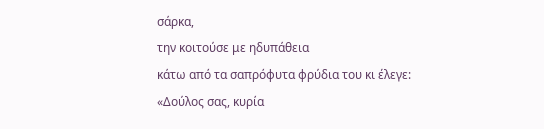σάρκα,
την κοιτούσε με ηδυπάθεια
κάτω από τα σαπρόφυτα φρύδια του κι έλεγε:
«Δούλος σας, κυρία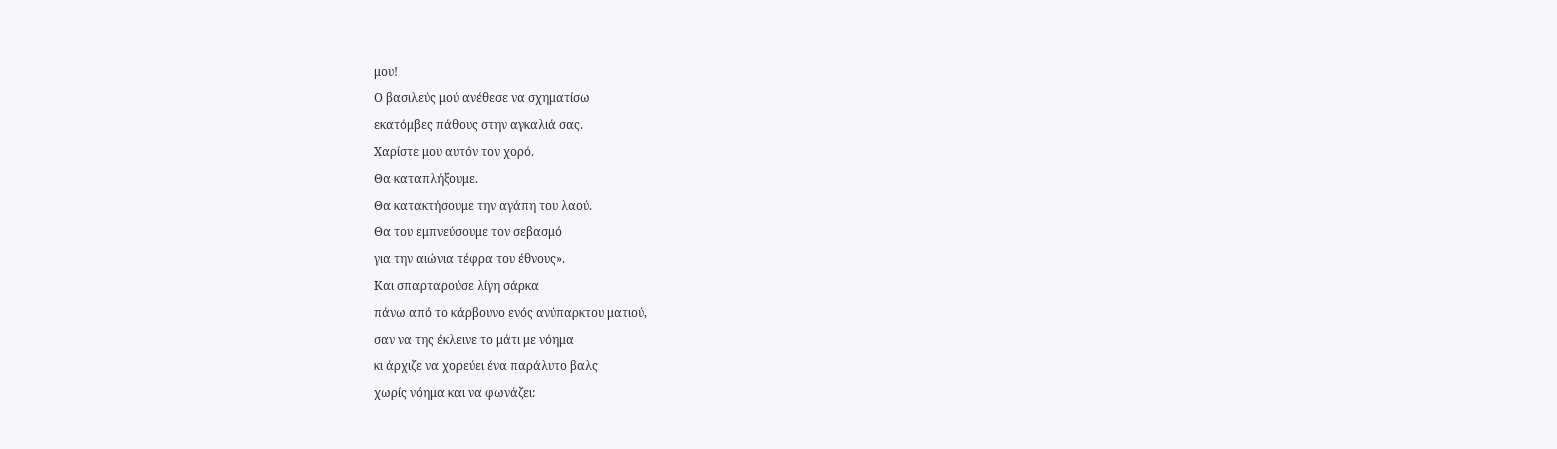μου!
Ο βασιλεύς μού ανέθεσε να σχηματίσω
εκατόμβες πάθους στην αγκαλιά σας.
Χαρίστε μου αυτόν τον χορό.
Θα καταπλήξουμε.
Θα κατακτήσουμε την αγάπη του λαού.
Θα του εμπνεύσουμε τον σεβασμό
για την αιώνια τέφρα του έθνους».
Και σπαρταρούσε λίγη σάρκα
πάνω από το κάρβουνο ενός ανύπαρκτου ματιού,
σαν να της έκλεινε το μάτι με νόημα
κι άρχιζε να χορεύει ένα παράλυτο βαλς
χωρίς νόημα και να φωνάζει: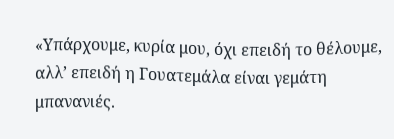«Υπάρχουμε, κυρία μου, όχι επειδή το θέλουμε,
αλλ’ επειδή η Γουατεμάλα είναι γεμάτη μπανανιές.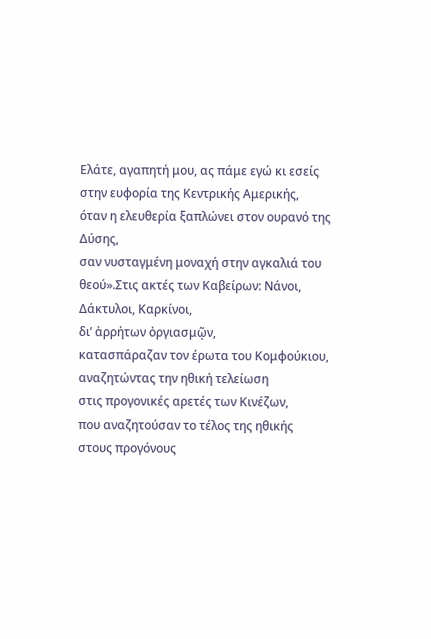Ελάτε, αγαπητή μου, ας πάμε εγώ κι εσείς
στην ευφορία της Κεντρικής Αμερικής,
όταν η ελευθερία ξαπλώνει στον ουρανό της Δύσης,
σαν νυσταγμένη μοναχή στην αγκαλιά του θεού».Στις ακτές των Καβείρων: Νάνοι, Δάκτυλοι, Καρκίνοι,
δι’ ἀρρήτων ὀργιασμῷν,
κατασπάραζαν τον έρωτα του Κομφούκιου,
αναζητώντας την ηθική τελείωση
στις προγονικές αρετές των Κινέζων,
που αναζητούσαν το τέλος της ηθικής
στους προγόνους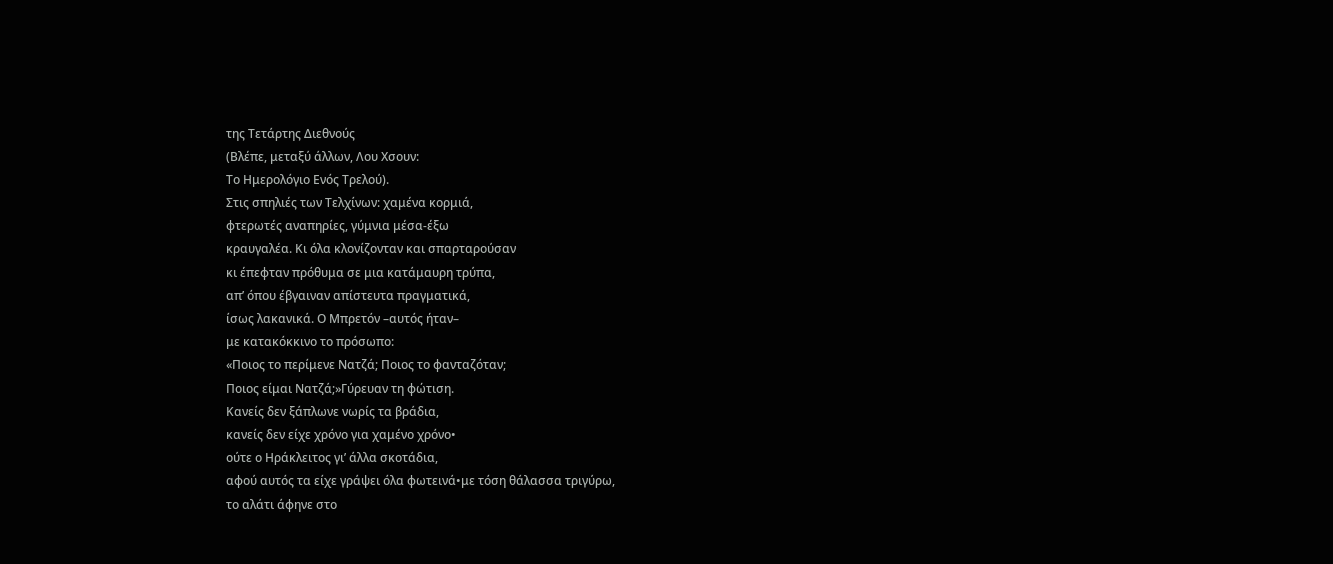της Τετάρτης Διεθνούς
(Βλέπε, μεταξύ άλλων, Λου Χσουν:
Το Ημερολόγιο Ενός Τρελού).
Στις σπηλιές των Τελχίνων: χαμένα κορμιά,
φτερωτές αναπηρίες, γύμνια μέσα-έξω
κραυγαλέα. Κι όλα κλονίζονταν και σπαρταρούσαν
κι έπεφταν πρόθυμα σε μια κατάμαυρη τρύπα,
απ’ όπου έβγαιναν απίστευτα πραγματικά,
ίσως λακανικά. Ο Μπρετόν –αυτός ήταν–
με κατακόκκινο το πρόσωπο:
«Ποιος το περίμενε Νατζά; Ποιος το φανταζόταν;
Ποιος είμαι Νατζά;»Γύρευαν τη φώτιση.
Κανείς δεν ξάπλωνε νωρίς τα βράδια,
κανείς δεν είχε χρόνο για χαμένο χρόνο•
ούτε ο Ηράκλειτος γι’ άλλα σκοτάδια,
αφού αυτός τα είχε γράψει όλα φωτεινά•με τόση θάλασσα τριγύρω,
το αλάτι άφηνε στο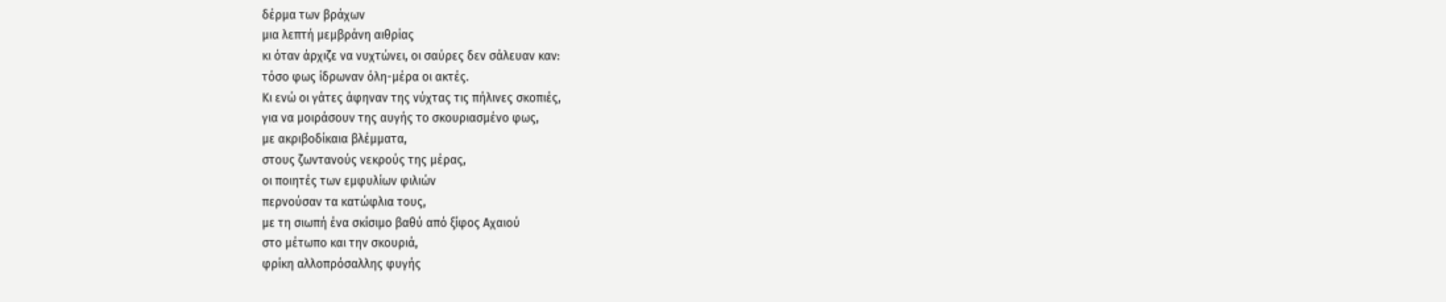δέρμα των βράχων
μια λεπτή μεμβράνη αιθρίας
κι όταν άρχιζε να νυχτώνει, οι σαύρες δεν σάλευαν καν:
τόσο φως ίδρωναν όλη-μέρα οι ακτές.
Κι ενώ οι γάτες άφηναν της νύχτας τις πήλινες σκοπιές,
για να μοιράσουν της αυγής το σκουριασμένο φως,
με ακριβοδίκαια βλέμματα,
στους ζωντανούς νεκρούς της μέρας,
οι ποιητές των εμφυλίων φιλιών
περνούσαν τα κατώφλια τους,
με τη σιωπή ένα σκίσιμο βαθύ από ξίφος Αχαιού
στο μέτωπο και την σκουριά,
φρίκη αλλοπρόσαλλης φυγής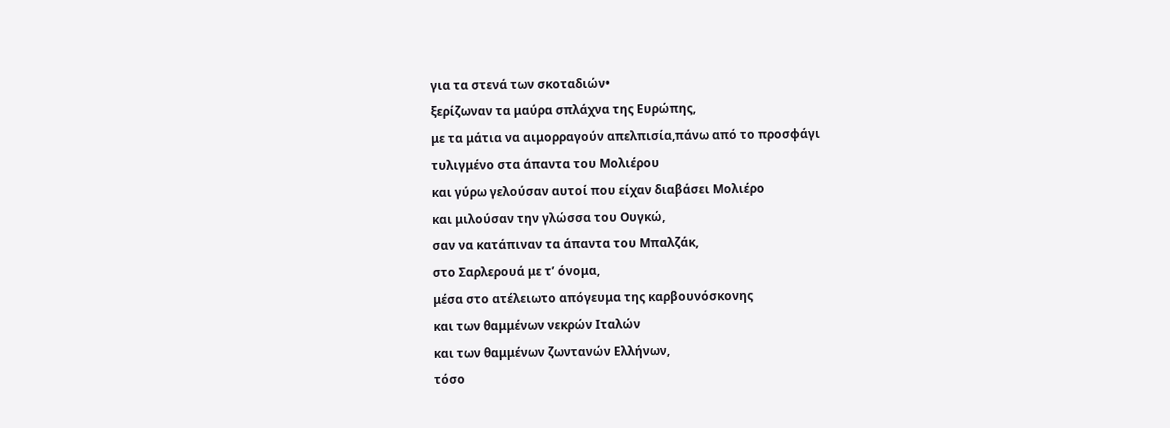για τα στενά των σκοταδιών•
ξερίζωναν τα μαύρα σπλάχνα της Ευρώπης,
με τα μάτια να αιμορραγούν απελπισία,πάνω από το προσφάγι
τυλιγμένο στα άπαντα του Μολιέρου
και γύρω γελούσαν αυτοί που είχαν διαβάσει Μολιέρο
και μιλούσαν την γλώσσα του Ουγκώ,
σαν να κατάπιναν τα άπαντα του Μπαλζάκ,
στο Σαρλερουά με τ’ όνομα,
μέσα στο ατέλειωτο απόγευμα της καρβουνόσκονης
και των θαμμένων νεκρών Ιταλών
και των θαμμένων ζωντανών Ελλήνων,
τόσο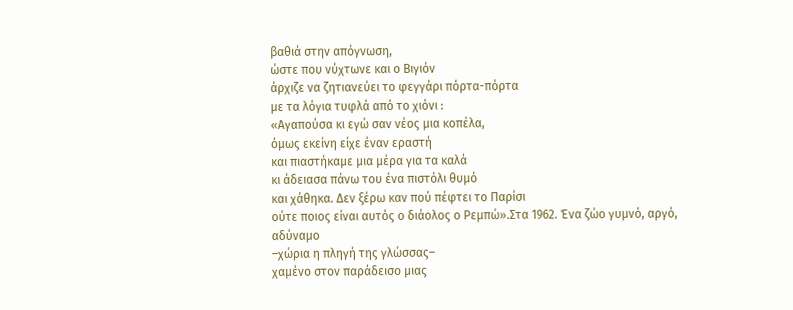βαθιά στην απόγνωση,
ώστε που νύχτωνε και ο Βιγιόν
άρχιζε να ζητιανεύει το φεγγάρι πόρτα-πόρτα
με τα λόγια τυφλά από το χιόνι :
«Αγαπούσα κι εγώ σαν νέος μια κοπέλα,
όμως εκείνη είχε έναν εραστή
και πιαστήκαμε μια μέρα για τα καλά
κι άδειασα πάνω του ένα πιστόλι θυμό
και χάθηκα. Δεν ξέρω καν πού πέφτει το Παρίσι
ούτε ποιος είναι αυτός ο διάολος ο Ρεμπώ».Στα 1962. Ένα ζώο γυμνό, αργό, αδύναμο
–χώρια η πληγή της γλώσσας–
χαμένο στον παράδεισο μιας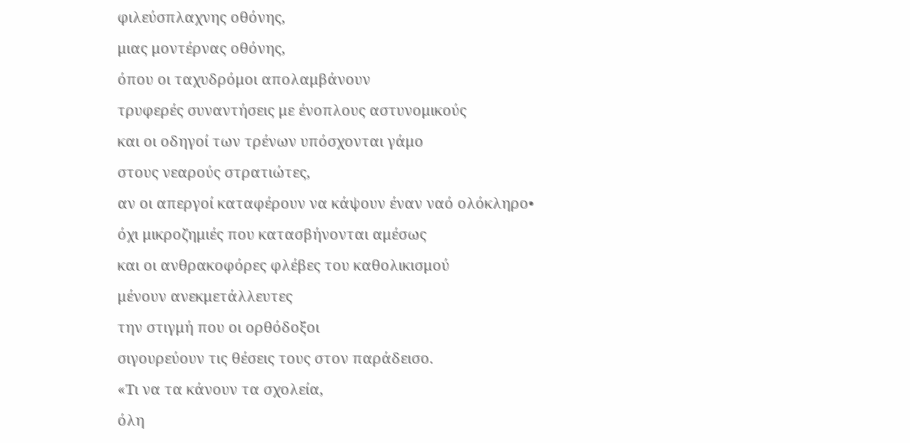φιλεύσπλαχνης οθόνης,
μιας μοντέρνας οθόνης,
όπου οι ταχυδρόμοι απολαμβάνουν
τρυφερές συναντήσεις με ένοπλους αστυνομικούς
και οι οδηγοί των τρένων υπόσχονται γάμο
στους νεαρούς στρατιώτες,
αν οι απεργοί καταφέρουν να κάψουν έναν ναό ολόκληρο•
όχι μικροζημιές που κατασβήνονται αμέσως
και οι ανθρακοφόρες φλέβες του καθολικισμού
μένουν ανεκμετάλλευτες
την στιγμή που οι ορθόδοξοι
σιγουρεύουν τις θέσεις τους στον παράδεισο.
«Τι να τα κάνουν τα σχολεία,
όλη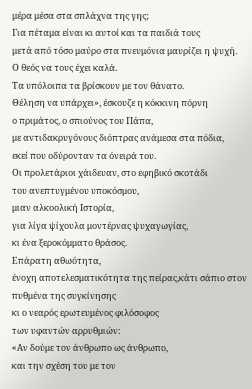μέρα μέσα στα σπλάχνα της γης;
Για πέταμα είναι κι αυτοί και τα παιδιά τους
μετά από τόσο μαύρο στα πνευμόνια μαυρίζει η ψυχή.
Ο θεός να τους έχει καλά.
Τα υπόλοιπα τα βρίσκουν με τον θάνατο.
Θέληση να υπάρχει», έσκουζε η κόκκινη πόρνη
ο πριμάτος, ο σπιούνος του Πάπα,
με αντιδακρυγόνους διόπτρας ανάμεσα στα πόδια,
εκεί που οδύρονταν τα όνειρά του.
Οι προλετάριοι χάιδευαν, στο εφηβικό σκοτάδι
του ανεπτυγμένου υποκόσμου,
μιαν αλκοολική Ιστορία,
για λίγα ψίχουλα μοντέρνας ψυχαγωγίας,
κι ένα ξεροκόμματο θράσος.
Επάρατη αθωότητα,
ένοχη αποτελεσματικότητα της πείρας,κάτι σάπιο στον πυθμένα της συγκίνησης
κι ο νεαρός ερωτευμένος φιλόσοφος
των υφαντών αρρυθμιών:
«Αν δούμε τον άνθρωπο ως άνθρωπο,
και την σχέση του με τον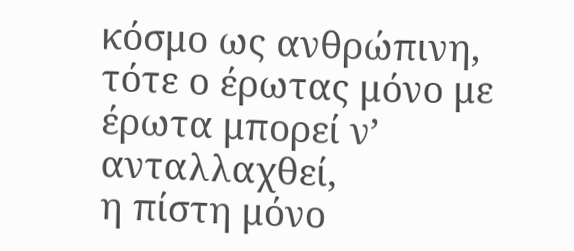κόσμο ως ανθρώπινη,
τότε ο έρωτας μόνο με έρωτα μπορεί ν’ ανταλλαχθεί,
η πίστη μόνο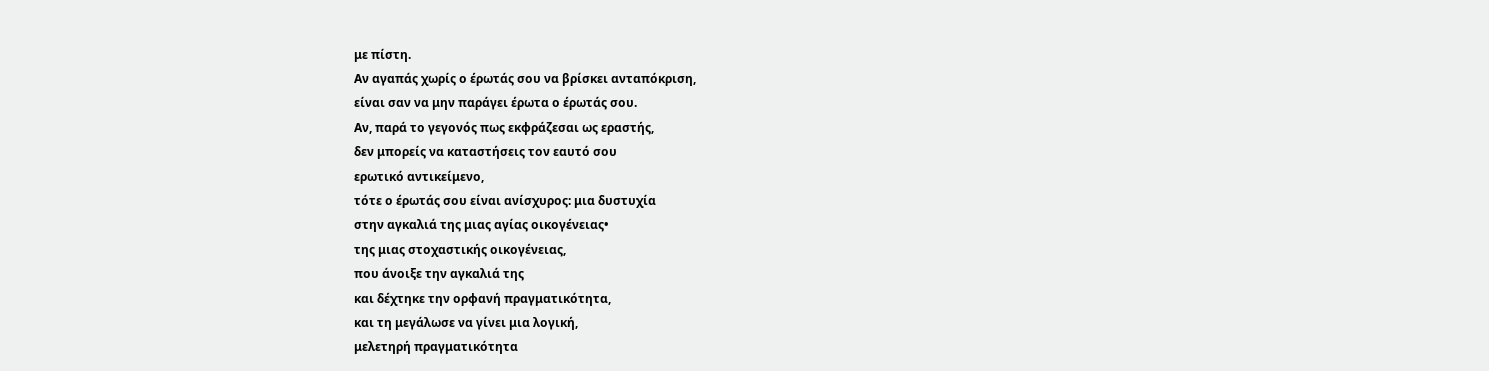με πίστη.
Αν αγαπάς χωρίς ο έρωτάς σου να βρίσκει ανταπόκριση,
είναι σαν να μην παράγει έρωτα ο έρωτάς σου.
Αν, παρά το γεγονός πως εκφράζεσαι ως εραστής,
δεν μπορείς να καταστήσεις τον εαυτό σου
ερωτικό αντικείμενο,
τότε ο έρωτάς σου είναι ανίσχυρος: μια δυστυχία
στην αγκαλιά της μιας αγίας οικογένειας•
της μιας στοχαστικής οικογένειας,
που άνοιξε την αγκαλιά της
και δέχτηκε την ορφανή πραγματικότητα,
και τη μεγάλωσε να γίνει μια λογική,
μελετηρή πραγματικότητα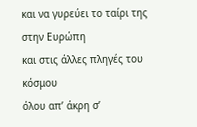και να γυρεύει το ταίρι της στην Ευρώπη
και στις άλλες πληγές του κόσμου
όλου απ’ άκρη σ’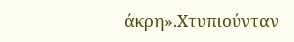άκρη».Xτυπιούνταν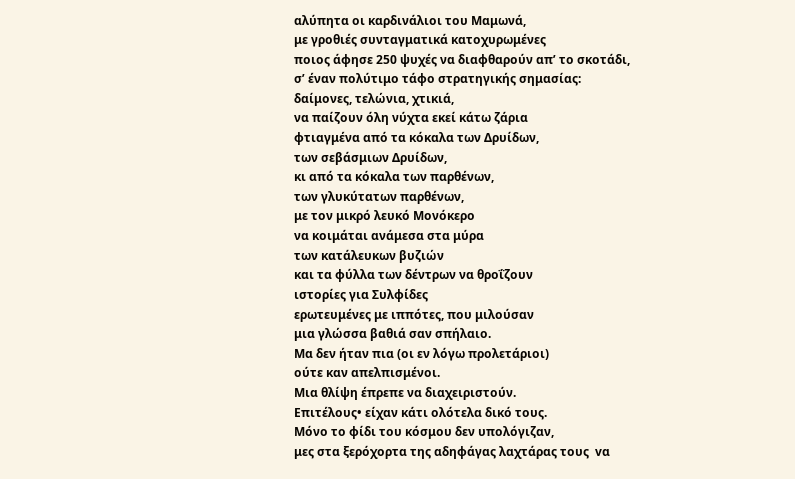αλύπητα oι καρδινάλιοι του Μαμωνά,
με γροθιές συνταγματικά κατοχυρωμένες
ποιος άφησε 250 ψυχές να διαφθαρούν απ’ το σκοτάδι,
σ’ έναν πολύτιμο τάφο στρατηγικής σημασίας:
δαίμονες, τελώνια, χτικιά,
να παίζουν όλη νύχτα εκεί κάτω ζάρια
φτιαγμένα από τα κόκαλα των Δρυίδων,
των σεβάσμιων Δρυίδων,
κι από τα κόκαλα των παρθένων,
των γλυκύτατων παρθένων,
με τον μικρό λευκό Μονόκερο
να κοιμάται ανάμεσα στα μύρα
των κατάλευκων βυζιών
και τα φύλλα των δέντρων να θροΐζουν
ιστορίες για Συλφίδες
ερωτευμένες με ιππότες, που μιλούσαν
μια γλώσσα βαθιά σαν σπήλαιο.
Μα δεν ήταν πια (οι εν λόγω προλετάριοι)
ούτε καν απελπισμένοι.
Μια θλίψη έπρεπε να διαχειριστούν.
Επιτέλους• είχαν κάτι ολότελα δικό τους.
Μόνο το φίδι του κόσμου δεν υπολόγιζαν,
μες στα ξερόχορτα της αδηφάγας λαχτάρας τους  vα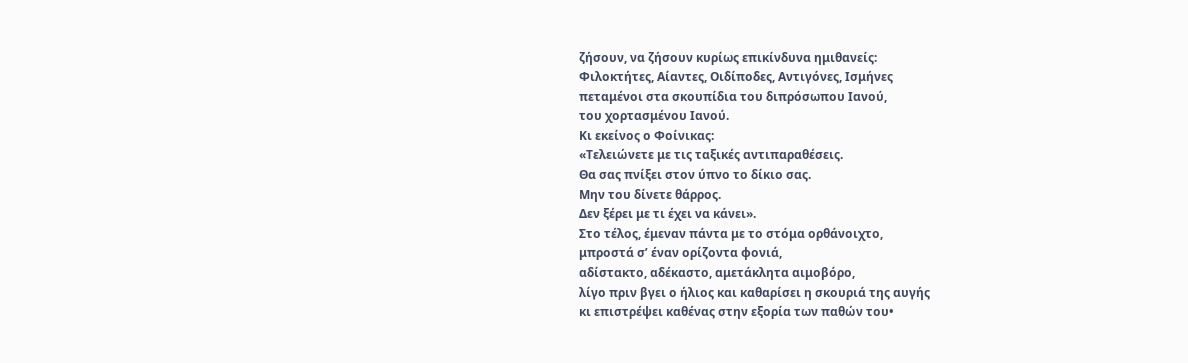ζήσουν, να ζήσουν κυρίως επικίνδυνα ημιθανείς:
Φιλοκτήτες, Αίαντες, Οιδίποδες, Αντιγόνες, Ισμήνες
πεταμένοι στα σκουπίδια του διπρόσωπου Ιανού,
του χορτασμένου Ιανού.
Κι εκείνος ο Φοίνικας:
«Τελειώνετε με τις ταξικές αντιπαραθέσεις.
Θα σας πνίξει στον ύπνο το δίκιο σας.
Μην του δίνετε θάρρος.
Δεν ξέρει με τι έχει να κάνει».
Στο τέλος, έμεναν πάντα με το στόμα ορθάνοιχτο,
μπροστά σ’ έναν ορίζοντα φονιά,
αδίστακτο, αδέκαστο, αμετάκλητα αιμοβόρο,
λίγο πριν βγει ο ήλιος και καθαρίσει η σκουριά της αυγής
κι επιστρέψει καθένας στην εξορία των παθών του•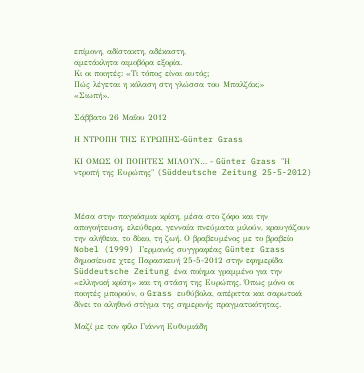επίμονη, αδίστακτη, αδέκαστη,
αμετάκλητα αιμοβόρα εξορία.
Κι οι ποιητές: «Τι τόπος είναι αυτός;
Πώς λέγεται η κόλαση στη γλώσσα του Μπαλζάκ;»
«Σιωπή».

Σάββατο 26 Μαΐου 2012

Η ΝΤΡΟΠΗ ΤΗΣ ΕΥΡΩΠΗΣ-Günter Grass

ΚΙ ΟΜΩΣ ΟΙ ΠΟΙΗΤΕΣ ΜΙΛΟΥΝ… - Günter Grass "Η ντροπή της Ευρώπης" (Süddeutsche Zeitung 25-5-2012)



Μέσα στην παγκόσμια κρίση, μέσα στο ζόφο και την απογοήτευση, ελεύθερα, γενναία πνεύματα μιλούν, κραυγάζουν την αλήθεια, το δίκιο, τη ζωή. Ο βραβευμένος με το βραβείο Nobel (1999) Γερμανός συγγραφέας Günter Grass δημοσίευσε χτες Παρασκευή 25-5-2012 στην εφημερίδα Süddeutsche Zeitung ένα ποίημα γραμμένο για την «ελληνική κρίση» και τη στάση της Ευρώπης. Όπως μόνο οι ποιητές μπορούν, ο Grass ευθύβολα, απέριττα και σαρωτικά δίνει το αληθινό στίγμα της σημερινής πραγματικότητας.

Μαζί με τoν φίλo Γιάννη Ευθυμιάδη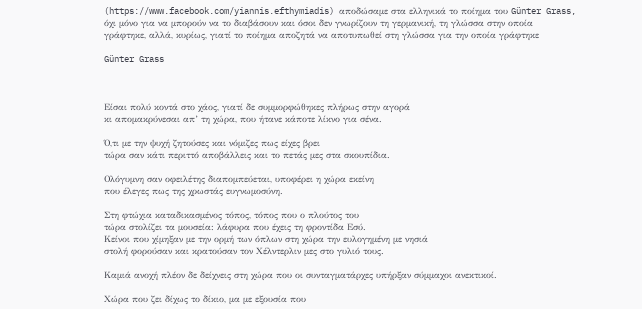(https://www.facebook.com/yiannis.efthymiadis) αποδώσαμε στα ελληνικά το ποίημα του Günter Grass, όχι μόνο για να μπορούν να το διαβάσουν και όσοι δεν γνωρίζουν τη γερμανική, τη γλώσσα στην οποία γράφτηκε, αλλά, κυρίως, γιατί το ποίημα αποζητά να αποτυπωθεί στη γλώσσα για την οποία γράφτηκε

Günter Grass



Είσαι πολύ κοντά στο χάος, γιατί δε συμμορφώθηκες πλήρως στην αγορά
κι απομακρύνεσαι απ’ τη χώρα, που ήτανε κάποτε λίκνο για σένα.

Ό,τι με την ψυχή ζητούσες και νόμιζες πως είχες βρει
τώρα σαν κάτι περιττό αποβάλλεις και το πετάς μες στα σκουπίδια.

Ολόγυμνη σαν οφειλέτης διαπομπεύεται, υποφέρει η χώρα εκείνη
που έλεγες πως της χρωστάς ευγνωμοσύνη.

Στη φτώχια καταδικασμένος τόπος, τόπος που ο πλούτος του
τώρα στολίζει τα μουσεία: λάφυρα που έχεις τη φροντίδα Εσύ.
Κείνοι που χίμηξαν με την ορμή των όπλων στη χώρα την ευλογημένη με νησιά
στολή φορούσαν και κρατούσαν τον Χέλντερλιν μες στο γυλιό τους.

Καμιά ανοχή πλέον δε δείχνεις στη χώρα που οι συνταγματάρχες υπήρξαν σύμμαχοι ανεκτικοί.

Χώρα που ζει δίχως το δίκιο, μα με εξουσία που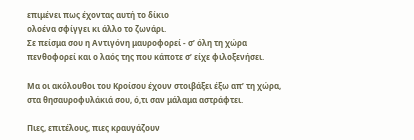επιμένει πως έχοντας αυτή το δίκιο
ολοένα σφίγγει κι άλλο το ζωνάρι.
Σε πείσμα σου η Αντιγόνη μαυροφορεί - σ’ όλη τη χώρα
πενθοφορεί και ο λαός της που κάποτε σ’ είχε φιλοξενήσει.

Μα οι ακόλουθοι του Κροίσου έχουν στοιβάξει έξω απ’ τη χώρα,
στα θησαυροφυλάκιά σου, ό,τι σαν μάλαμα αστράφτει.

Πιες, επιτέλους, πιες κραυγάζουν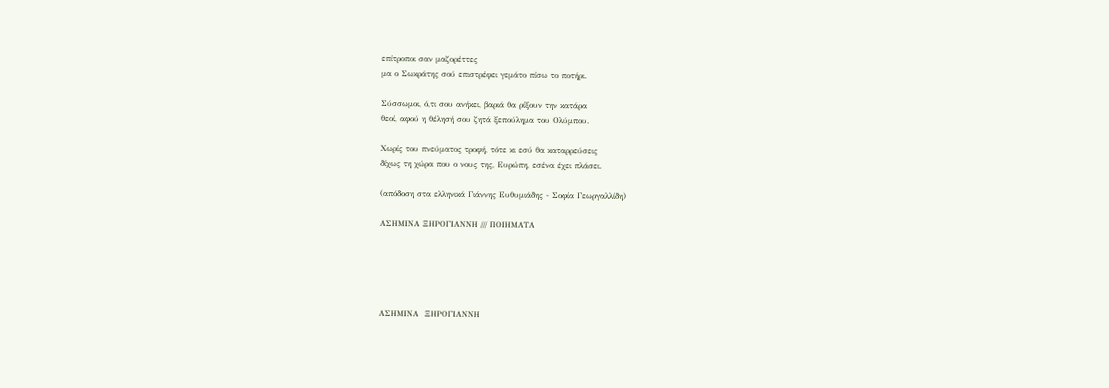επίτροποι σαν μαζορέττες
μα ο Σωκράτης σού επιστρέφει γεμάτο πίσω το ποτήρι.

Σύσσωμοι, ό,τι σου ανήκει, βαριά θα ρίξουν την κατάρα
θεοί, αφού η θέλησή σου ζητά ξεπούλημα του Ολύμπου.

Χωρίς του πνεύματος τροφή, τότε κι εσύ θα καταρρεύσεις
δίχως τη χώρα που ο νους της, Ευρώπη, εσένα έχει πλάσει.

(απόδοση στα ελληνικά Γιάννης Ευθυμιάδης - Σοφία Γεωργαλλίδη)

ΑΣΗΜΙΝΑ ΞΗΡΟΓΙΑΝΝΗ /// ΠΟΙΗΜΑΤΑ





ΑΣΗΜΙΝΑ  ΞΗΡΟΓΙΑΝΝΗ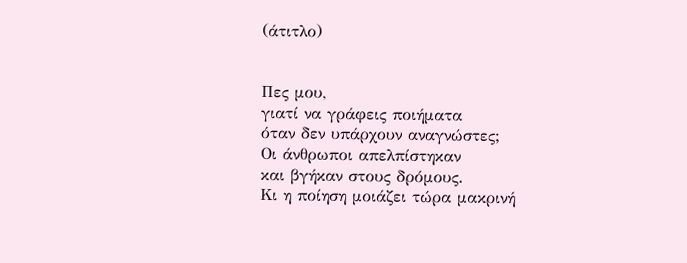(άτιτλο)


Πες μου,
γιατί να γράφεις ποιήματα
όταν δεν υπάρχουν αναγνώστες;
Οι άνθρωποι απελπίστηκαν
και βγήκαν στους δρόμους.
Κι η ποίηση μοιάζει τώρα μακρινή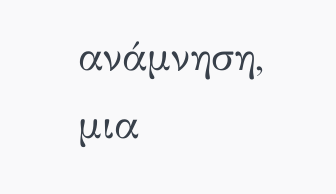ανάμνηση,
μια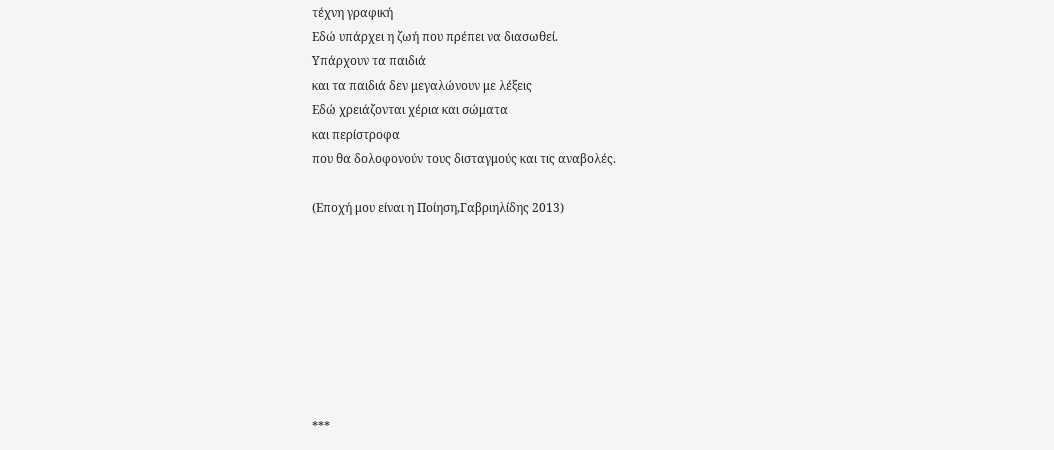τέχνη γραφική
Εδώ υπάρχει η ζωή που πρέπει να διασωθεί.
Υπάρχουν τα παιδιά
και τα παιδιά δεν μεγαλώνουν με λέξεις
Εδώ χρειάζονται χέρια και σώματα
και περίστροφα
που θα δολοφονούν τους δισταγμούς και τις αναβολές.

(Εποχή μου είναι η Ποίηση,Γαβριηλίδης 2013)








***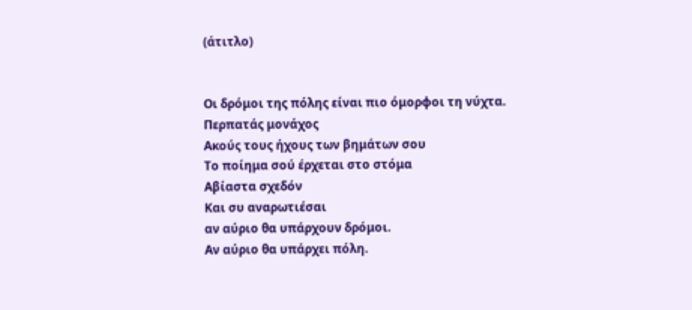(άτιτλο)


Οι δρόμοι της πόλης είναι πιο όμορφοι τη νύχτα.
Περπατάς μονάχος
Ακούς τους ήχους των βημάτων σου
Το ποίημα σού έρχεται στο στόμα
Αβίαστα σχεδόν
Και συ αναρωτιέσαι
αν αύριο θα υπάρχουν δρόμοι.
Αν αύριο θα υπάρχει πόλη.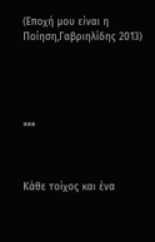(Εποχή μου είναι η Ποίηση,Γαβριηλίδης 2013)





***



Κάθε τοίχος και ένα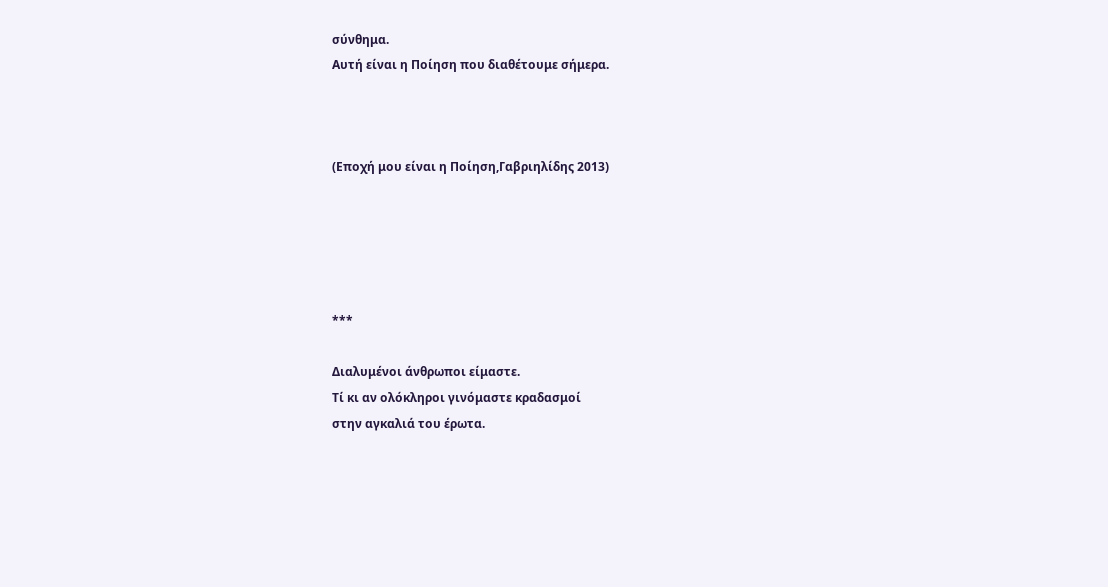σύνθημα.
Αυτή είναι η Ποίηση που διαθέτουμε σήμερα.



(Εποχή μου είναι η Ποίηση,Γαβριηλίδης 2013)





***

Διαλυμένοι άνθρωποι είμαστε.
Τί κι αν ολόκληροι γινόμαστε κραδασμοί
στην αγκαλιά του έρωτα.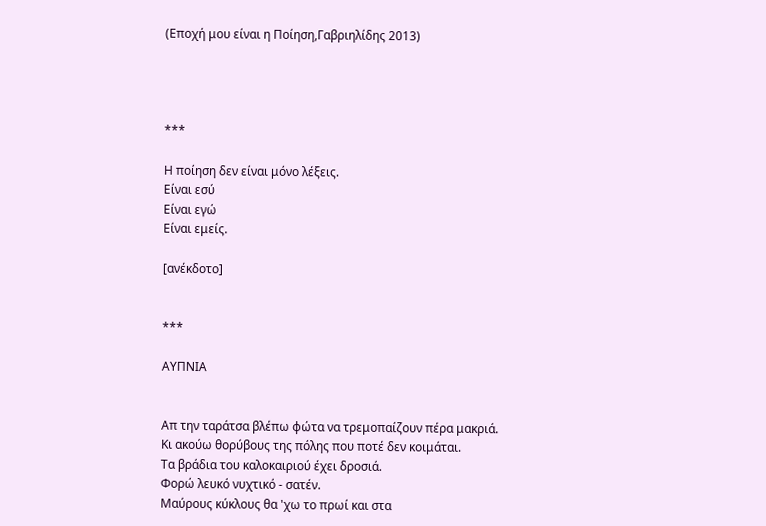(Εποχή μου είναι η Ποίηση,Γαβριηλίδης 2013)




***

Η ποίηση δεν είναι μόνο λέξεις.
Είναι εσύ
Είναι εγώ
Είναι εμείς.

[ανέκδοτο]


***

ΑΥΠΝΙΑ


Απ την ταράτσα βλέπω φώτα να τρεμοπαίζουν πέρα μακριά.
Κι ακούω θορύβους της πόλης που ποτέ δεν κοιμάται.
Τα βράδια του καλοκαιριού έχει δροσιά.
Φορώ λευκό νυχτικό - σατέν.
Μαύρους κύκλους θα 'χω το πρωί και στα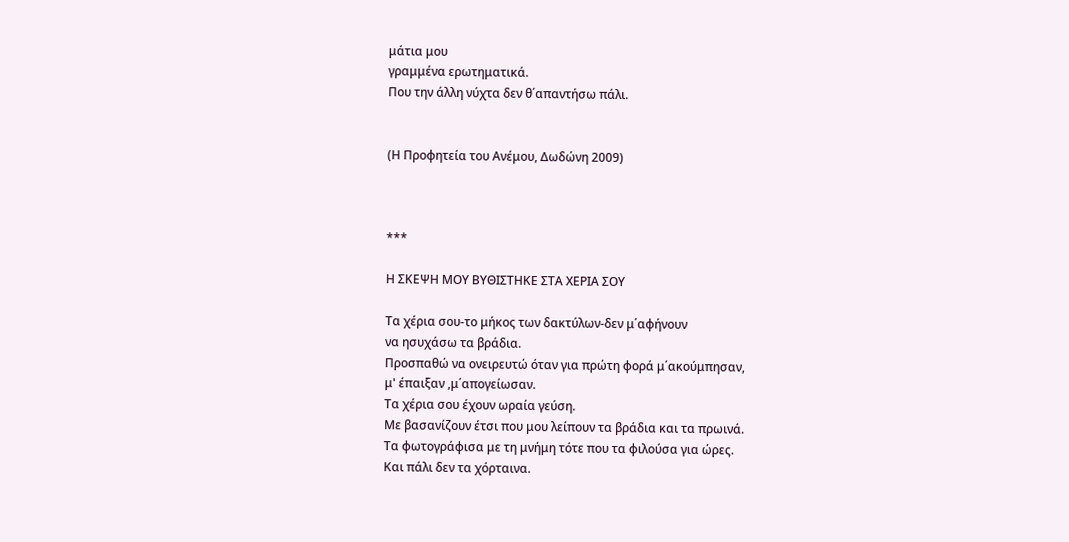μάτια μου
γραμμένα ερωτηματικά.
Που την άλλη νύχτα δεν θ΄απαντήσω πάλι.


(Η Προφητεία του Ανέμου, Δωδώνη 2009)



***

Η ΣΚΕΨΗ ΜΟΥ ΒΥΘΙΣΤΗΚΕ ΣΤΑ ΧΕΡΙΑ ΣΟΥ

Τα χέρια σου-το μήκος των δακτύλων-δεν μ΄αφήνουν
να ησυχάσω τα βράδια.
Προσπαθώ να ονειρευτώ όταν για πρώτη φορά μ΄ακούμπησαν,
μ' έπαιξαν ,μ΄απογείωσαν.
Τα χέρια σου έχουν ωραία γεύση.
Με βασανίζουν έτσι που μου λείπουν τα βράδια και τα πρωινά.
Τα φωτογράφισα με τη μνήμη τότε που τα φιλούσα για ώρες.
Και πάλι δεν τα χόρταινα.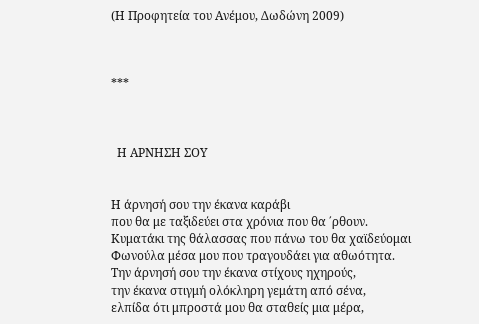(Η Προφητεία του Ανέμου, Δωδώνη 2009)



***



  Η ΑΡΝΗΣΗ ΣΟΥ


Η άρνησή σου την έκανα καράβι
που θα με ταξιδεύει στα χρόνια που θα ΄ρθουν.
Κυματάκι της θάλασσας που πάνω του θα χαϊδεύομαι
Φωνούλα μέσα μου που τραγουδάει για αθωότητα.
Την άρνησή σου την έκανα στίχους ηχηρούς,
την έκανα στιγμή ολόκληρη γεμάτη από σένα,
ελπίδα ότι μπροστά μου θα σταθείς μια μέρα,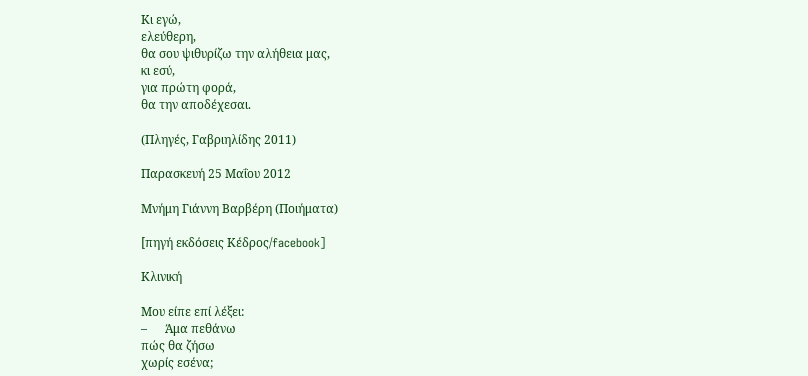Κι εγώ,
ελεύθερη,
θα σου ψιθυρίζω την αλήθεια μας,
κι εσύ,
για πρώτη φορά,
θα την αποδέχεσαι.

(Πληγές, Γαβριηλίδης 2011)

Παρασκευή 25 Μαΐου 2012

Μνήμη Γιάννη Βαρβέρη (Ποιήματα)

[πηγή εκδόσεις Κέδρος/facebook]

Κλινική

Μου είπε επί λέξει:
–      Άμα πεθάνω
πώς θα ζήσω
χωρίς εσένα;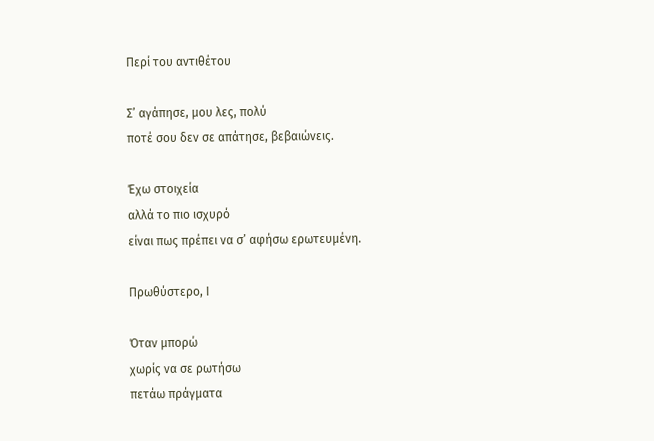Περί του αντιθέτου

Σ’ αγάπησε, μου λες, πολύ
ποτέ σου δεν σε απάτησε, βεβαιώνεις.

Έχω στοιχεία
αλλά το πιο ισχυρό
είναι πως πρέπει να σ’ αφήσω ερωτευμένη.

Πρωθύστερο, Ι

Όταν μπορώ
χωρίς να σε ρωτήσω
πετάω πράγματα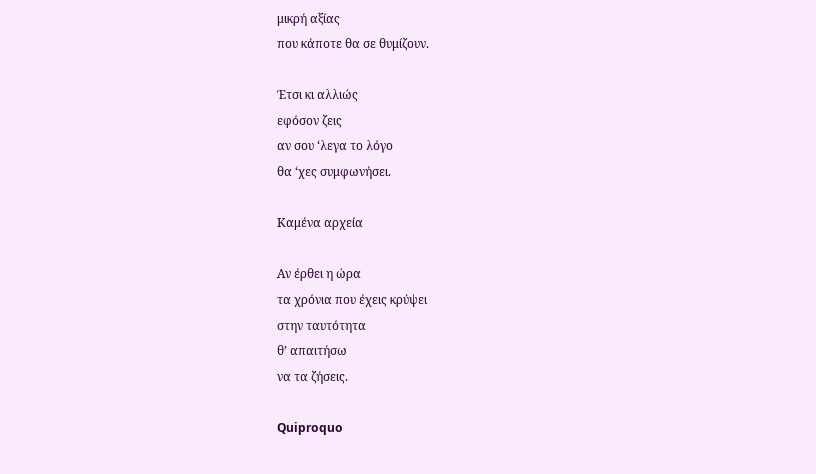μικρή αξίας
που κάποτε θα σε θυμίζουν.

Έτσι κι αλλιώς
εφόσον ζεις
αν σου ‘λεγα το λόγο
θα ‘χες συμφωνήσει.

Καμένα αρχεία

Αν έρθει η ώρα
τα χρόνια που έχεις κρύψει
στην ταυτότητα
θ’ απαιτήσω
να τα ζήσεις.

Quiproquo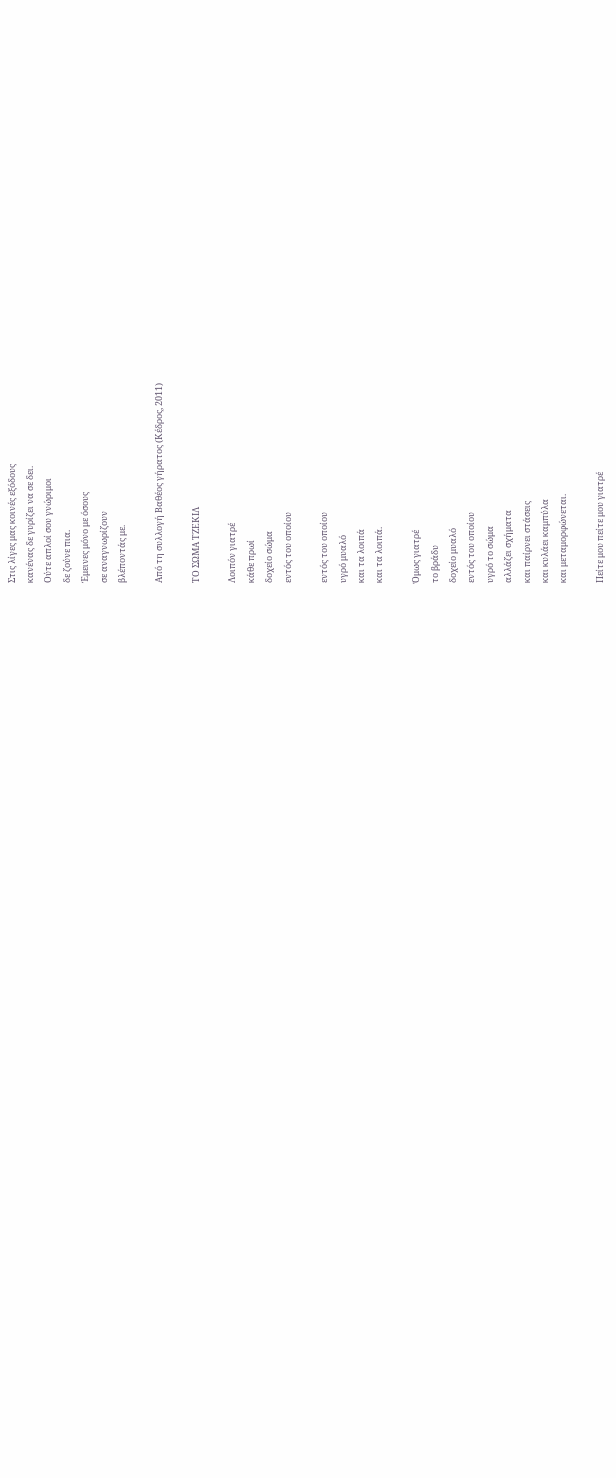Στις λίγες μας κοινές εξόδους
κανένας δε γυρίζει να σε δει.
Ούτε απλοί σου γνώριμοι
δε ζούνε πια.
Έμεινες μόνο με όσους
σε αναγνωρίζουν
βλέποντάς με.

Από τη συλλογή Βαθέος γήρατος (Κέδρος, 2011)

ΤΟ ΣΩΜΑ ΤΖΕΚΙΛ

Λοιπόν γιατρέ
κάθε πρωί
δοχείο σώμα
εντός του οποίου

εντός του οποίου
υγρό μυαλό
και τα λοιπά
και τα λοιπά.

Όμως γιατρέ
το βράδυ
δοχείο μυαλό
εντός του οποίου
υγρό το σώμα
αλλάζει σχήματα
και παίρνει στάσεις
και κυλάει καμπύλα
και μεταμορφώνεται.

Πείτε μου πείτε μου γιατρέ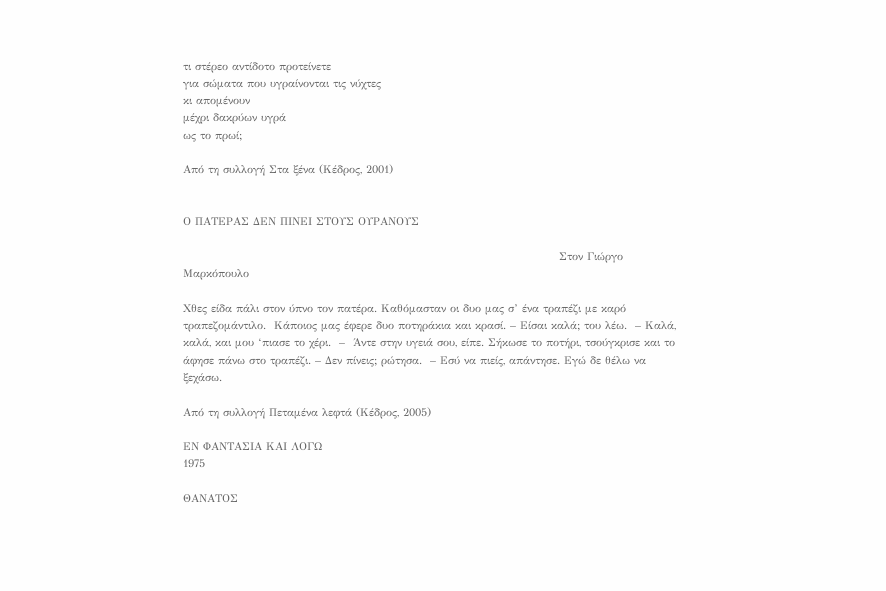τι στέρεο αντίδοτο προτείνετε
για σώματα που υγραίνονται τις νύχτες
κι απομένουν
μέχρι δακρύων υγρά
ως το πρωί;

Από τη συλλογή Στα ξένα (Κέδρος, 2001)


Ο ΠΑΤΕΡΑΣ ΔΕΝ ΠΙΝΕΙ ΣΤΟΥΣ ΟΥΡΑΝΟΥΣ

                                                                                              Στον Γιώργο Μαρκόπουλο

Χθες είδα πάλι στον ύπνο τον πατέρα. Καθόμασταν οι δυο μας σ’ ένα τραπέζι με καρό τραπεζομάντιλο.  Κάποιος μας έφερε δυο ποτηράκια και κρασί. – Είσαι καλά; του λέω.  – Καλά, καλά, και μου ‘πιασε το χέρι.  –  Άντε στην υγειά σου, είπε. Σήκωσε το ποτήρι, τσούγκρισε και το άφησε πάνω στο τραπέζι. – Δεν πίνεις; ρώτησα.  – Εσύ να πιείς, απάντησε. Εγώ δε θέλω να ξεχάσω.

Από τη συλλογή Πεταμένα λεφτά (Κέδρος, 2005)

ΕΝ ΦΑΝΤΑΣΙΑ ΚΑΙ ΛΟΓΩ
1975

ΘΑΝΑΤΟΣ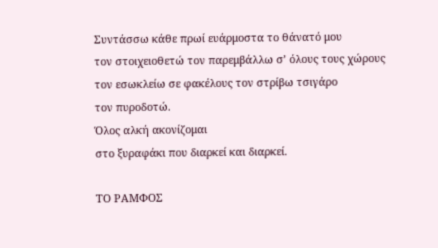Συντάσσω κάθε πρωί ευάρμοστα το θάνατό μου
τον στοιχειοθετώ τον παρεμβάλλω σ’ όλους τους χώρους
τον εσωκλείω σε φακέλους τον στρίβω τσιγάρο
τον πυροδοτώ.
Όλος αλκή ακονίζομαι
στο ξυραφάκι που διαρκεί και διαρκεί.

ΤΟ ΡΑΜΦΟΣ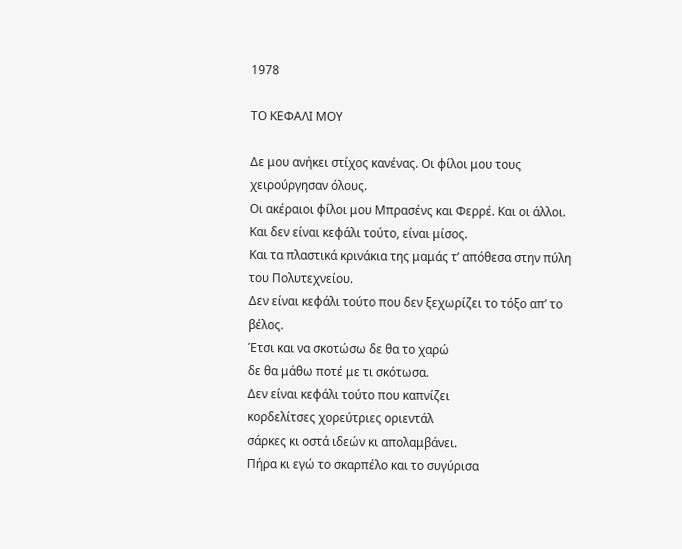1978

ΤΟ ΚΕΦΑΛΙ ΜΟΥ

Δε μου ανήκει στίχος κανένας. Οι φίλοι μου τους χειρούργησαν όλους.
Οι ακέραιοι φίλοι μου Μπρασένς και Φερρέ. Και οι άλλοι.
Και δεν είναι κεφάλι τούτο, είναι μίσος.
Και τα πλαστικά κρινάκια της μαμάς τ’ απόθεσα στην πύλη του Πολυτεχνείου.
Δεν είναι κεφάλι τούτο που δεν ξεχωρίζει το τόξο απ’ το βέλος.
Έτσι και να σκοτώσω δε θα το χαρώ
δε θα μάθω ποτέ με τι σκότωσα.
Δεν είναι κεφάλι τούτο που καπνίζει
κορδελίτσες χορεύτριες οριεντάλ
σάρκες κι οστά ιδεών κι απολαμβάνει.
Πήρα κι εγώ το σκαρπέλο και το συγύρισα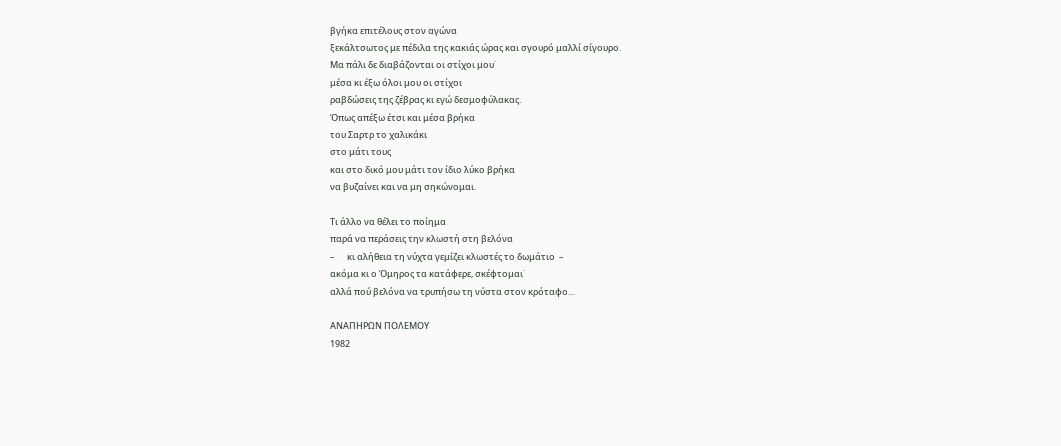βγήκα επιτέλους στον αγώνα
ξεκάλτσωτος με πέδιλα της κακιάς ώρας και σγουρό μαλλί σίγουρο.
Μα πάλι δε διαβάζονται οι στίχοι μου˙
μέσα κι έξω όλοι μου οι στίχοι
ραβδώσεις της ζέβρας κι εγώ δεσμοφύλακας.
Όπως απέξω έτσι και μέσα βρήκα
του Σαρτρ το χαλικάκι
στο μάτι τους
και στο δικό μου μάτι τον ίδιο λύκο βρήκα
να βυζαίνει και να μη σηκώνομαι.

Τι άλλο να θέλει το ποίημα
παρά να περάσεις την κλωστή στη βελόνα
–      κι αλήθεια τη νύχτα γεμίζει κλωστές το δωμάτιο  –
ακόμα κι ο Όμηρος τα κατάφερε, σκέφτομαι˙
αλλά πού βελόνα να τρυπήσω τη νύστα στον κρόταφο…

ΑΝΑΠΗΡΩΝ ΠΟΛΕΜΟΥ
1982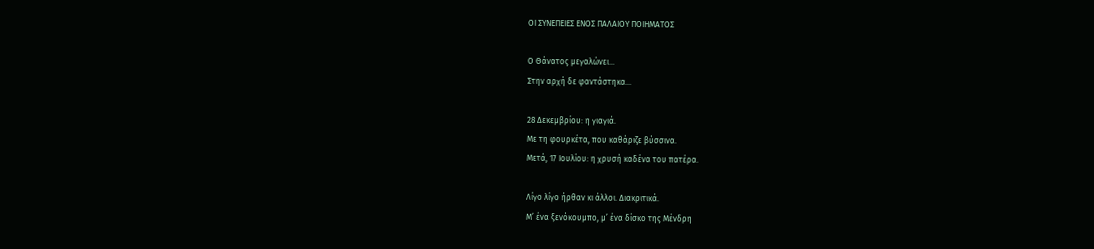ΟΙ ΣΥΝΕΠΕΙΕΣ ΕΝΟΣ ΠΑΛΑΙΟΥ ΠΟΙΗΜΑΤΟΣ

Ο Θάνατος μεγαλώνει…
Στην αρχή δε φαντάστηκα…

28 Δεκεμβρίου: η γιαγιά.
Με τη φουρκέτα, που καθάριζε βύσσινα.
Μετά, 17 Ιουλίου: η χρυσή καδένα του πατέρα.

Λίγο λίγο ήρθαν κι άλλοι. Διακριτικά.
Μ’ ένα ξενόκουμπο, μ’ ένα δίσκο της Μένδρη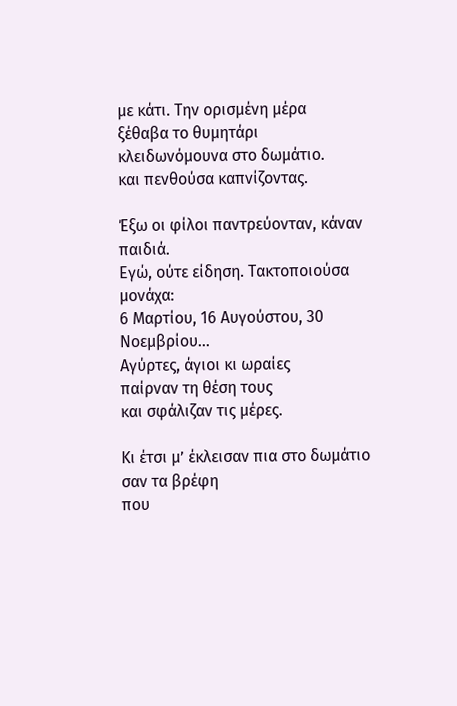με κάτι. Την ορισμένη μέρα
ξέθαβα το θυμητάρι
κλειδωνόμουνα στο δωμάτιο.
και πενθούσα καπνίζοντας.

Έξω οι φίλοι παντρεύονταν, κάναν παιδιά.
Εγώ, ούτε είδηση. Τακτοποιούσα μονάχα:
6 Μαρτίου, 16 Αυγούστου, 30 Νοεμβρίου…
Αγύρτες, άγιοι κι ωραίες
παίρναν τη θέση τους
και σφάλιζαν τις μέρες.

Κι έτσι μ’ έκλεισαν πια στο δωμάτιο
σαν τα βρέφη
που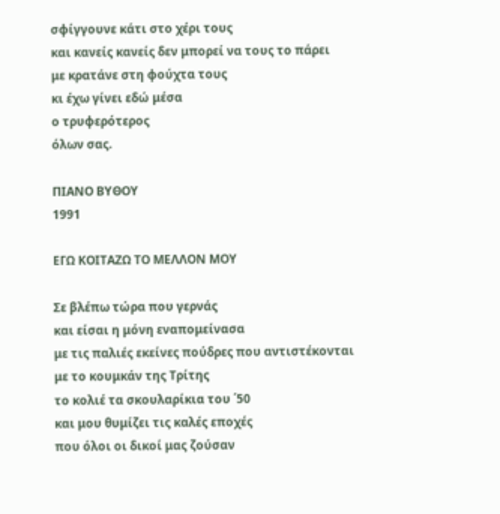σφίγγουνε κάτι στο χέρι τους
και κανείς κανείς δεν μπορεί να τους το πάρει
με κρατάνε στη φούχτα τους
κι έχω γίνει εδώ μέσα
ο τρυφερότερος
όλων σας.

ΠΙΑΝΟ ΒΥΘΟΥ
1991

ΕΓΩ ΚΟΙΤΑΖΩ ΤΟ ΜΕΛΛΟΝ ΜΟΥ

Σε βλέπω τώρα που γερνάς
και είσαι η μόνη εναπομείνασα
με τις παλιές εκείνες πούδρες που αντιστέκονται
με το κουμκάν της Τρίτης
το κολιέ τα σκουλαρίκια του ΄50
και μου θυμίζει τις καλές εποχές
που όλοι οι δικοί μας ζούσαν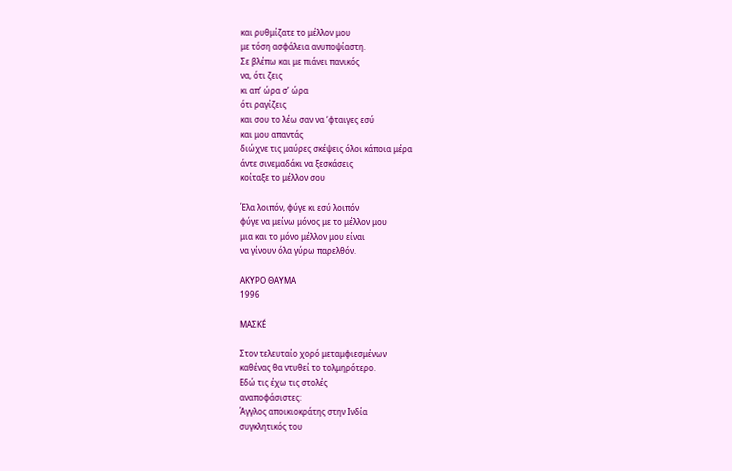και ρυθμίζατε το μέλλον μου
με τόση ασφάλεια ανυποψίαστη.
Σε βλέπω και με πιάνει πανικός
να, ότι ζεις
κι απ’ ώρα σ’ ώρα
ότι ραγίζεις
και σου το λέω σαν να ‘φταιγες εσύ
και μου απαντάς
διώχνε τις μαύρες σκέψεις όλοι κάποια μέρα
άντε σινεμαδάκι να ξεσκάσεις
κοίταξε το μέλλον σου

Έλα λοιπόν, φύγε κι εσύ λοιπόν
φύγε να μείνω μόνος με το μέλλον μου
μια και το μόνο μέλλον μου είναι
να γίνουν όλα γύρω παρελθόν.

ΑΚΥΡΟ ΘΑΥΜΑ
1996

ΜΑΣΚÉ

Στον τελευταίο χορό μεταμφιεσμένων
καθένας θα ντυθεί το τολμηρότερο.
Εδώ τις έχω τις στολές
αναποφάσιστες:
Άγγλος αποικιοκράτης στην Ινδία
συγκλητικός του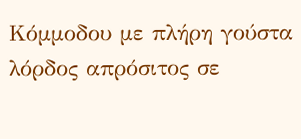Κόμμοδου με πλήρη γούστα
λόρδος απρόσιτος σε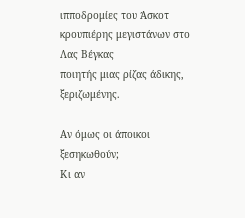ιπποδρομίες του Άσκοτ
κρουπιέρης μεγιστάνων στο Λας Βέγκας
ποιητής μιας ρίζας άδικης, ξεριζωμένης.

Αν όμως οι άποικοι ξεσηκωθούν;
Κι αν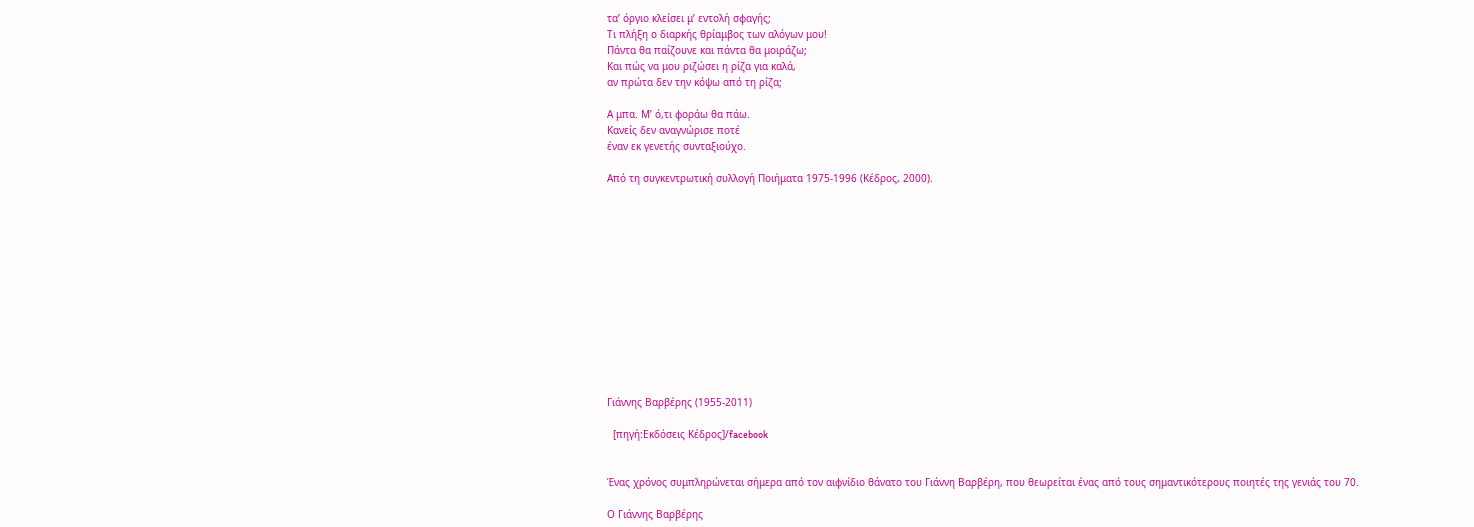τα’ όργιο κλείσει μ’ εντολή σφαγής;
Τι πλήξη ο διαρκής θρίαμβος των αλόγων μου!
Πάντα θα παίζουνε και πάντα θα μοιράζω;
Και πώς να μου ριζώσει η ρίζα για καλά,
αν πρώτα δεν την κόψω από τη ρίζα;

Α μπα. Μ’ ό,τι φοράω θα πάω.
Κανείς δεν αναγνώρισε ποτέ
έναν εκ γενετής συνταξιούχο.

Από τη συγκεντρωτική συλλογή Ποιήματα 1975-1996 (Κέδρος, 2000).













Γιάννης Βαρβέρης (1955-2011)

  [πηγή:Εκδόσεις Κέδρος]/facebook


Ένας χρόνος συμπληρώνεται σήμερα από τον αιφνίδιο θάνατο του Γιάννη Βαρβέρη, που θεωρείται ένας από τους σημαντικότερους ποιητές της γενιάς του 70.

Ο Γιάννης Βαρβέρης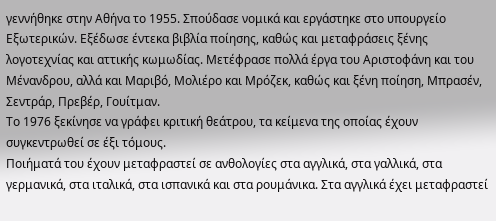γεννήθηκε στην Αθήνα το 1955. Σπούδασε νομικά και εργάστηκε στο υπουργείο Εξωτερικών. Εξέδωσε έντεκα βιβλία ποίησης, καθώς και μεταφράσεις ξένης λογοτεχνίας και αττικής κωμωδίας. Μετέφρασε πολλά έργα του Αριστοφάνη και του Μένανδρου, αλλά και Μαριβό, Μολιέρο και Μρόζεκ, καθώς και ξένη ποίηση, Μπρασέν, Σεντράρ, Πρεβέρ, Γουίτμαν.
Το 1976 ξεκίνησε να γράφει κριτική θεάτρου, τα κείμενα της οποίας έχουν συγκεντρωθεί σε έξι τόμους.
Ποιήματά του έχουν μεταφραστεί σε ανθολογίες στα αγγλικά, στα γαλλικά, στα γερμανικά, στα ιταλικά, στα ισπανικά και στα ρουμάνικα. Στα αγγλικά έχει μεταφραστεί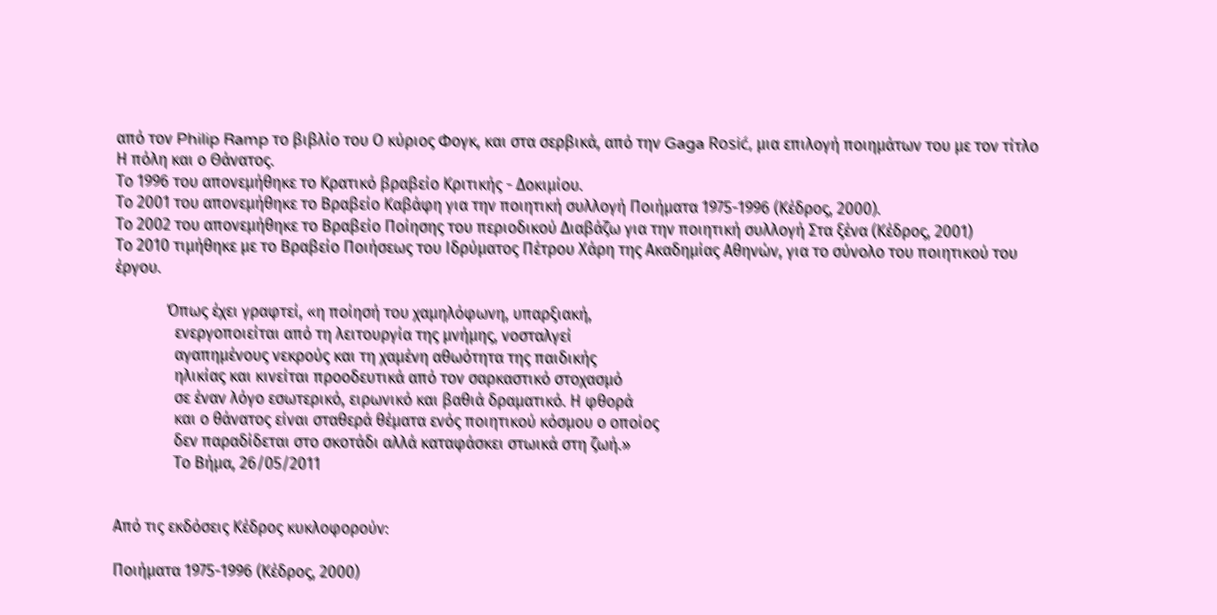από τον Philip Ramp το βιβλίο του Ο κύριος Φογκ, και στα σερβικά, από την Gaga Rosić, μια επιλογή ποιημάτων του με τον τίτλο Η πόλη και ο Θάνατος.
Το 1996 του απονεμήθηκε το Κρατικό βραβείο Κριτικής - Δοκιμίου.
Το 2001 του απονεμήθηκε το Βραβείο Καβάφη για την ποιητική συλλογή Ποιήματα 1975-1996 (Κέδρος, 2000).
Το 2002 του απονεμήθηκε το Βραβείο Ποίησης του περιοδικού Διαβάζω για την ποιητική συλλογή Στα ξένα (Κέδρος, 2001)
Το 2010 τιμήθηκε με το Βραβείο Ποιήσεως του Ιδρύματος Πέτρου Χάρη της Ακαδημίας Αθηνών, για το σύνολο του ποιητικού του έργου.

             Όπως έχει γραφτεί, «η ποίησή του χαμηλόφωνη, υπαρξιακή,
               ενεργοποιείται από τη λειτουργία της μνήμης, νοσταλγεί
               αγαπημένους νεκρούς και τη χαμένη αθωότητα της παιδικής
               ηλικίας και κινείται προοδευτικά από τον σαρκαστικό στοχασμό
               σε έναν λόγο εσωτερικό, ειρωνικό και βαθιά δραματικό. Η φθορά
               και ο θάνατος είναι σταθερά θέματα ενός ποιητικού κόσμου ο οποίος
               δεν παραδίδεται στο σκοτάδι αλλά καταφάσκει στωικά στη ζωή.»
               Το Βήμα, 26/05/2011


Από τις εκδόσεις Κέδρος κυκλοφορούν:

Ποιήματα 1975-1996 (Κέδρος, 2000)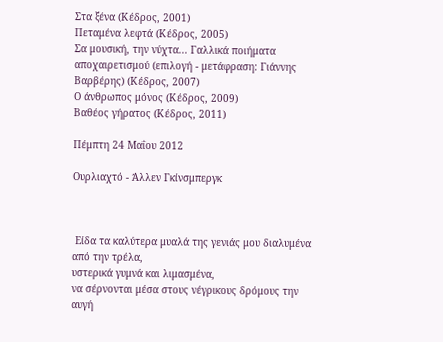Στα ξένα (Κέδρος, 2001)
Πεταμένα λεφτά (Κέδρος, 2005)
Σα μουσική, την νύχτα... Γαλλικά ποιήματα αποχαιρετισμού (επιλογή - μετάφραση: Γιάννης Βαρβέρης) (Κέδρος, 2007)
Ο άνθρωπος μόνος (Κέδρος, 2009)
Βαθέος γήρατος (Κέδρος, 2011)

Πέμπτη 24 Μαΐου 2012

Ουρλιαχτό - Άλλεν Γκίνσμπεργκ



 Είδα τα καλύτερα μυαλά της γενιάς μου διαλυμένα από την τρέλα,
υστερικά γυμνά και λιμασμένα,
να σέρνονται μέσα στους νέγρικους δρόμους την αυγή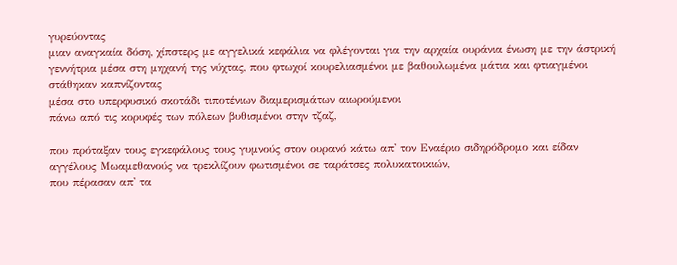γυρεύοντας
μιαν αναγκαία δόση, χίπστερς με αγγελικά κεφάλια να φλέγονται για την αρχαία ουράνια ένωση με την άστρική γεννήτρια μέσα στη μηχανή της νύχτας, που φτωχοί κουρελιασμένοι με βαθουλωμένα μάτια και φτιαγμένοι στάθηκαν καπνίζοντας
μέσα στο υπερφυσικό σκοτάδι τιποτένιων διαμερισμάτων αιωρούμενοι
πάνω από τις κορυφές των πόλεων βυθισμένοι στην τζαζ,

που πρόταξαν τους εγκεφάλους τους γυμνούς στον ουρανό κάτω απ' τον Εναέριο σιδηρόδρομο και είδαν
αγγέλους Μωαμεθανούς να τρεκλίζουν φωτισμένοι σε ταράτσες πολυκατοικιών,
που πέρασαν απ' τα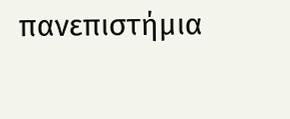πανεπιστήμια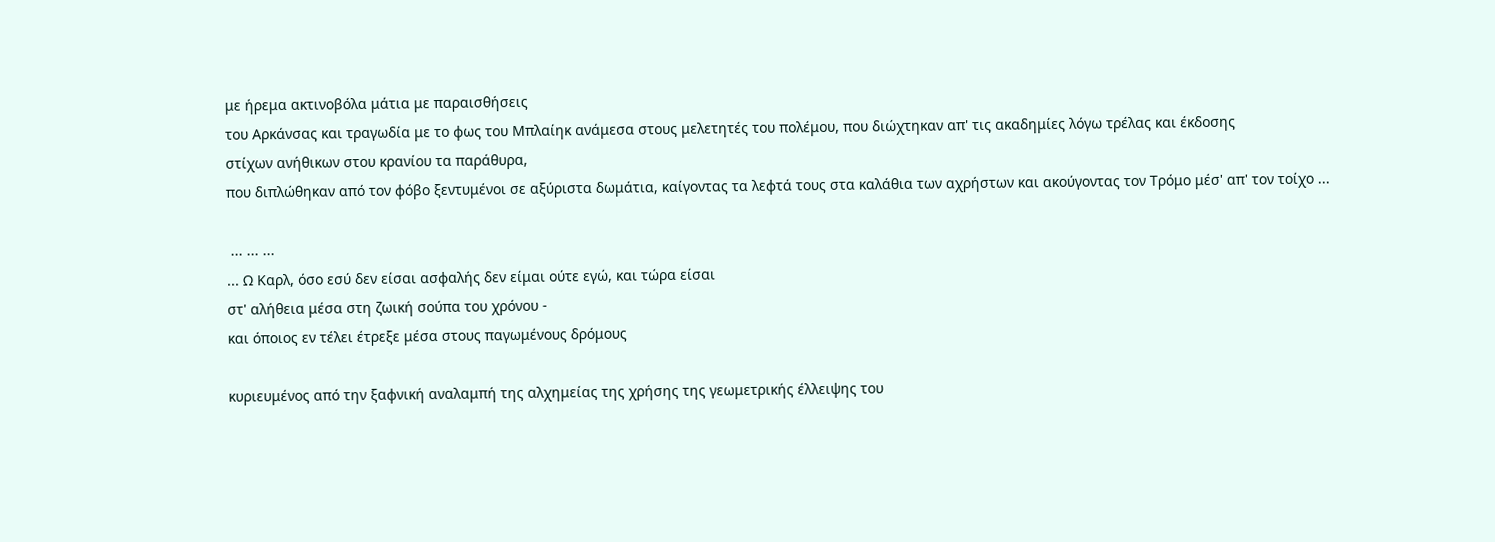με ήρεμα ακτινοβόλα μάτια με παραισθήσεις
του Αρκάνσας και τραγωδία με το φως του Μπλαίηκ ανάμεσα στους μελετητές του πολέμου, που διώχτηκαν απ' τις ακαδημίες λόγω τρέλας και έκδοσης
στίχων ανήθικων στου κρανίου τα παράθυρα,
που διπλώθηκαν από τον φόβο ξεντυμένοι σε αξύριστα δωμάτια, καίγοντας τα λεφτά τους στα καλάθια των αχρήστων και ακούγοντας τον Τρόμο μέσ' απ' τον τοίχο ...

 ... ... ...
... Ω Καρλ, όσο εσύ δεν είσαι ασφαλής δεν είμαι ούτε εγώ, και τώρα είσαι
στ' αλήθεια μέσα στη ζωική σούπα του χρόνου -
και όποιος εν τέλει έτρεξε μέσα στους παγωμένους δρόμους

κυριευμένος από την ξαφνική αναλαμπή της αλχημείας της χρήσης της γεωμετρικής έλλειψης του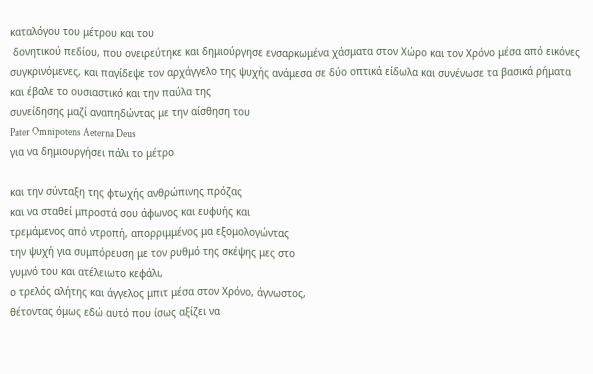καταλόγου του μέτρου και του
 δονητικού πεδίου, που ονειρεύτηκε και δημιούργησε ενσαρκωμένα χάσματα στον Χώρο και τον Χρόνο μέσα από εικόνες συγκρινόμενες, και παγίδεψε τον αρχάγγελο της ψυχής ανάμεσα σε δύο οπτικά είδωλα και συνένωσε τα βασικά ρήματα και έβαλε το ουσιαστικό και την παύλα της
συνείδησης μαζί αναπηδώντας με την αίσθηση του
Pater Omnipotens Aeterna Deus
για να δημιουργήσει πάλι το μέτρο

και την σύνταξη της φτωχής ανθρώπινης πρόζας
και να σταθεί μπροστά σου άφωνος και ευφυής και
τρεμάμενος από ντροπή, απορριμμένος μα εξoμολογώντας
την ψυχή για συμπόρευση με τον ρυθμό της σκέψης μες στο
γυμνό του και ατέλειωτο κεφάλι,
ο τρελός αλήτης και άγγελος μπιτ μέσα στον Χρόνο, άγνωστος,
θέτοντας όμως εδώ αυτό που ίσως αξίζει να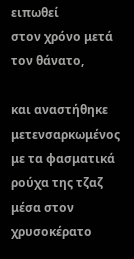ειπωθεί
στον χρόνο μετά τον θάνατο,

και αναστήθηκε μετενσαρκωμένος με τα φασματικά ρούχα της τζαζ μέσα στον χρυσοκέρατο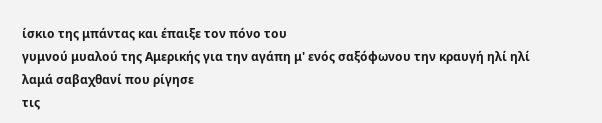ίσκιο της μπάντας και έπαιξε τον πόνο του
γυμνού μυαλού της Αμερικής για την αγάπη μ' ενός σαξόφωνου την κραυγή ηλί ηλί λαμά σαβαχθανί που ρίγησε
τις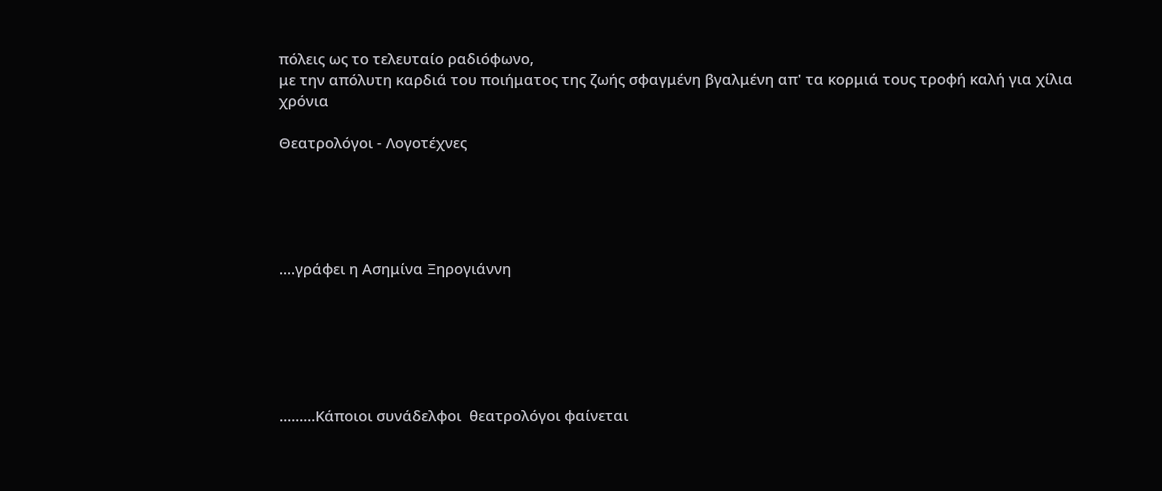πόλεις ως το τελευταίο ραδιόφωνο,
με την απόλυτη καρδιά του ποιήματος της ζωής σφαγμένη βγαλμένη απ' τα κορμιά τους τροφή καλή για χίλια χρόνια

Θεατρολόγοι - Λογοτέχνες





....γράφει η Ασημίνα Ξηρογιάννη






.........Κάποιοι συνάδελφοι  θεατρολόγοι φαίνεται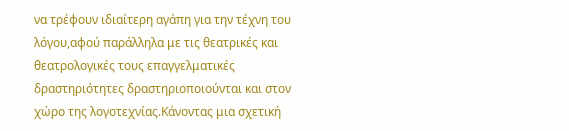να τρέφουν ιδιαίτερη αγάπη για την τέχνη του λόγου,αφού παράλληλα με τις θεατρικές και θεατρολογικές τους επαγγελματικές δραστηριότητες δραστηριοποιούνται και στον χώρο της λογοτεχνίας.Κάνοντας μια σχετική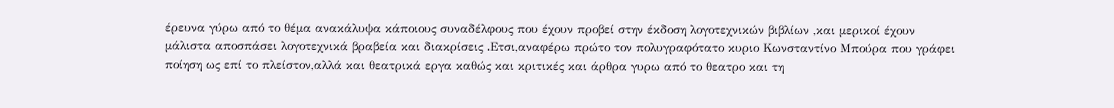έρευνα γύρω από το θέμα ανακάλυψα κάποιους συναδέλφους που έχουν προβεί στην έκδοση λογοτεχνικών βιβλίων ,και μερικοί έχουν μάλιστα αποσπάσει λογοτεχνικά βραβεία και διακρίσεις .Eτσι,αναφέρω πρώτο τον πολυγραφότατο κυριο Κωνσταντίνο Μπούρα που γράφει ποίηση ως επί το πλείστον,αλλά και θεατρικά εργα καθώς και κριτικές και άρθρα γυρω από το θεατρο και τη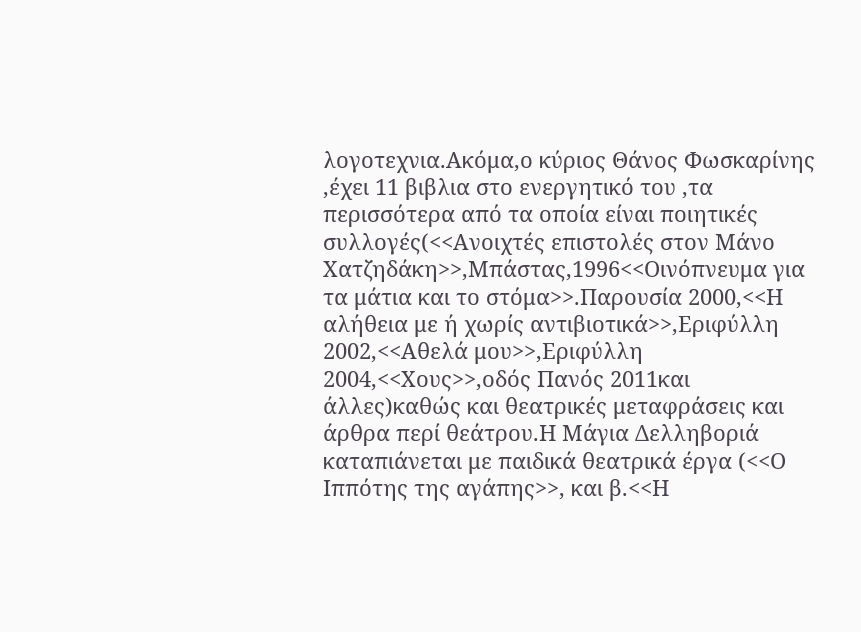λογοτεχνια.Ακόμα,ο κύριος Θάνος Φωσκαρίνης ,έχει 11 βιβλια στο ενεργητικό του ,τα περισσότερα από τα οποία είναι ποιητικές συλλογές(<<Ανοιχτές επιστολές στον Μάνο Χατζηδάκη>>,Μπάστας,1996<<Οινόπνευμα για τα μάτια και το στόμα>>.Παρουσία 2000,<<Η αλήθεια με ή χωρίς αντιβιοτικά>>,Εριφύλλη 2002,<<Αθελά μου>>,Εριφύλλη 2004,<<Χους>>,οδός Πανός 2011και άλλες)καθώς και θεατρικές μεταφράσεις και άρθρα περί θεάτρου.Η Μάγια Δελληβοριά καταπιάνεται με παιδικά θεατρικά έργα (<<Ο Ιππότης της αγάπης>>, και β.<<Η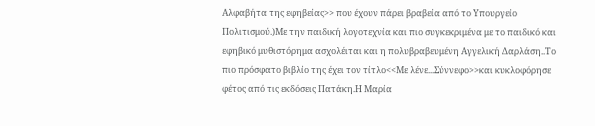Αλφαβήτα της εφηβείας>> που έχουν πάρει βραβεία από το Υπουργείο Πολιτισμού.)Με την παιδική λογοτεχνία και πιο συγκεκριμένα με το παιδικό και εφηβικό μυθιστόρημα ασχολέιται και η πολυβραβευμένη Αγγελική Δαρλάση..Το πιο πρόσφατο βιβλίο της έχει τον τίτλο<<Με λένε...Σύννεφο>>και κυκλοφόρησε φέτος από τις εκδόσεις Πατάκη.Η Μαρία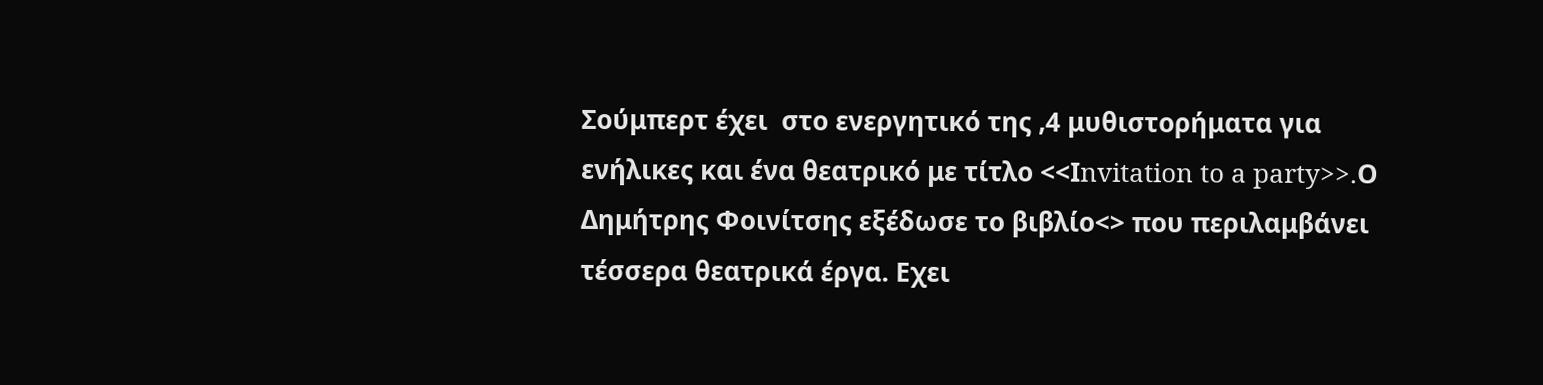Σούμπερτ έχει  στο ενεργητικό της ,4 μυθιστορήματα για ενήλικες και ένα θεατρικό με τίτλο <<Ιnvitation to a party>>.Ο Δημήτρης Φοινίτσης εξέδωσε το βιβλίο<> που περιλαμβάνει τέσσερα θεατρικά έργα. Eχει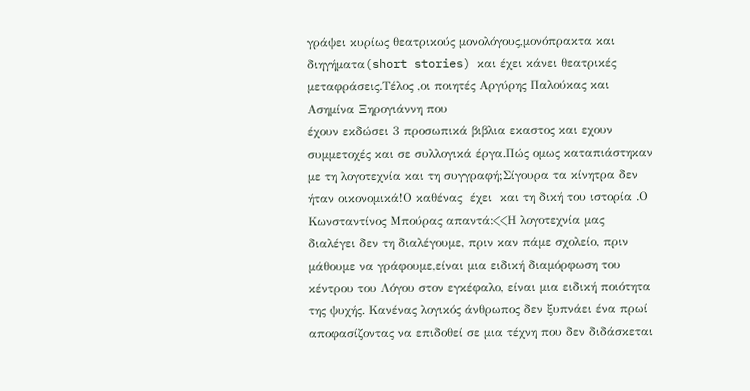γράψει κυρίως θεατρικούς μονολόγους,μονόπρακτα και διηγήματα(short stories) και έχει κάνει θεατρικές μεταφράσεις.Τέλος ,οι ποιητές Αργύρης Παλούκας και Ασημίνα Ξηρογιάννη που
έχουν εκδώσει 3 προσωπικά βιβλια εκαστος και εχουν συμμετοχές και σε συλλογικά έργα.Πώς ομως καταπιάστηκαν με τη λογοτεχνία και τη συγγραφή;Σίγουρα τα κίνητρα δεν ήταν οικονομικά!Ο καθένας  έχει  και τη δική του ιστορία .Ο  Κωνσταντίνος Μπούρας απαντά:<<Η λογοτεχνία μας διαλέγει δεν τη διαλέγουμε, πριν καν πάμε σχολείο, πριν μάθουμε να γράφουμε,είναι μια ειδική διαμόρφωση του κέντρου του Λόγου στον εγκέφαλο, είναι μια ειδική ποιότητα της ψυχής. Κανένας λογικός άνθρωπος δεν ξυπνάει ένα πρωί αποφασίζοντας να επιδοθεί σε μια τέχνη που δεν διδάσκεται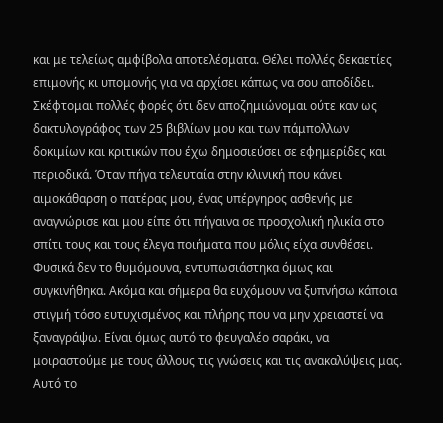και με τελείως αμφίβολα αποτελέσματα. Θέλει πολλές δεκαετίες επιμονής κι υπομονής για να αρχίσει κάπως να σου αποδίδει. Σκέφτομαι πολλές φορές ότι δεν αποζημιώνομαι ούτε καν ως δακτυλογράφος των 25 βιβλίων μου και των πάμπολλων δοκιμίων και κριτικών που έχω δημοσιεύσει σε εφημερίδες και περιοδικά. Όταν πήγα τελευταία στην κλινική που κάνει αιμοκάθαρση ο πατέρας μου, ένας υπέργηρος ασθενής με αναγνώρισε και μου είπε ότι πήγαινα σε προσχολική ηλικία στο σπίτι τους και τους έλεγα ποιήματα που μόλις είχα συνθέσει. Φυσικά δεν το θυμόμουνα, εντυπωσιάστηκα όμως και συγκινήθηκα. Ακόμα και σήμερα θα ευχόμουν να ξυπνήσω κάποια στιγμή τόσο ευτυχισμένος και πλήρης που να μην χρειαστεί να ξαναγράψω. Είναι όμως αυτό το φευγαλέο σαράκι, να μοιραστούμε με τους άλλους τις γνώσεις και τις ανακαλύψεις μας. Αυτό το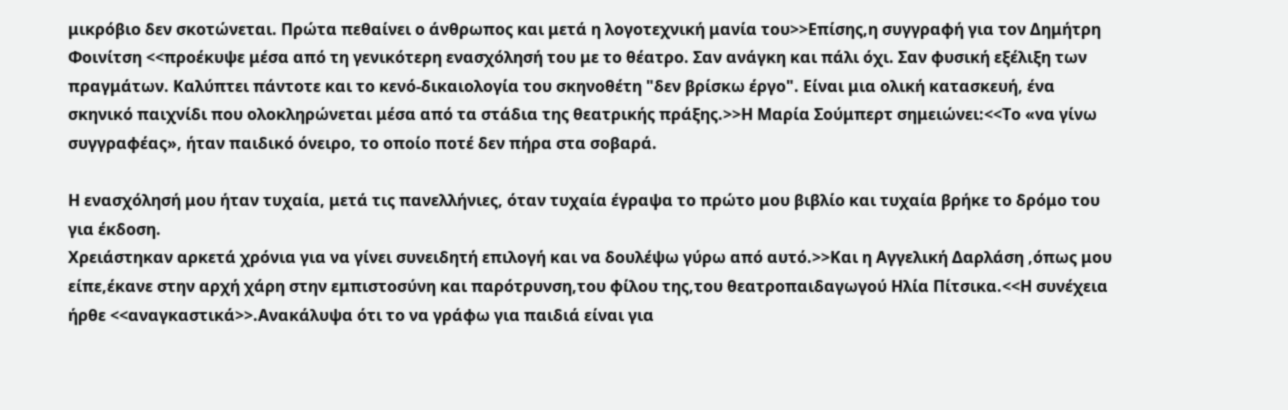μικρόβιο δεν σκοτώνεται. Πρώτα πεθαίνει ο άνθρωπος και μετά η λογοτεχνική μανία του>>Επίσης,η συγγραφή για τον Δημήτρη Φοινίτση <<προέκυψε μέσα από τη γενικότερη ενασχόλησή του με το θέατρο. Σαν ανάγκη και πάλι όχι. Σαν φυσική εξέλιξη των πραγμάτων. Καλύπτει πάντοτε και το κενό-δικαιολογία του σκηνοθέτη "δεν βρίσκω έργο". Είναι μια ολική κατασκευή, ένα σκηνικό παιχνίδι που ολοκληρώνεται μέσα από τα στάδια της θεατρικής πράξης.>>Η Μαρία Σούμπερτ σημειώνει:<<Το «να γίνω συγγραφέας», ήταν παιδικό όνειρο, το οποίο ποτέ δεν πήρα στα σοβαρά.

Η ενασχόλησή μου ήταν τυχαία, μετά τις πανελλήνιες, όταν τυχαία έγραψα το πρώτο μου βιβλίο και τυχαία βρήκε το δρόμο του για έκδοση.
Χρειάστηκαν αρκετά χρόνια για να γίνει συνειδητή επιλογή και να δουλέψω γύρω από αυτό.>>Και η Αγγελική Δαρλάση ,όπως μου είπε,έκανε στην αρχή χάρη στην εμπιστοσύνη και παρότρυνση,του φίλου της,του θεατροπαιδαγωγού Ηλία Πίτσικα.<<Η συνέχεια ήρθε <<αναγκαστικά>>.Ανακάλυψα ότι το να γράφω για παιδιά είναι για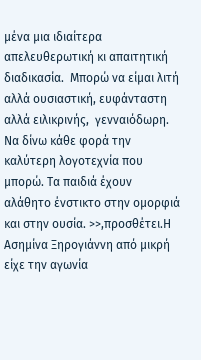μένα μια ιδιαίτερα απελευθερωτική κι απαιτητική διαδικασία.  Μπορώ να είμαι λιτή αλλά ουσιαστική, ευφάνταστη αλλά ειλικρινής,  γενναιόδωρη. Να δίνω κάθε φορά την καλύτερη λογοτεχνία που μπορώ. Τα παιδιά έχουν αλάθητο ένστικτο στην ομορφιά και στην ουσία. >>,προσθέτει.Η Ασημίνα Ξηρογιάννη από μικρή είχε την αγωνία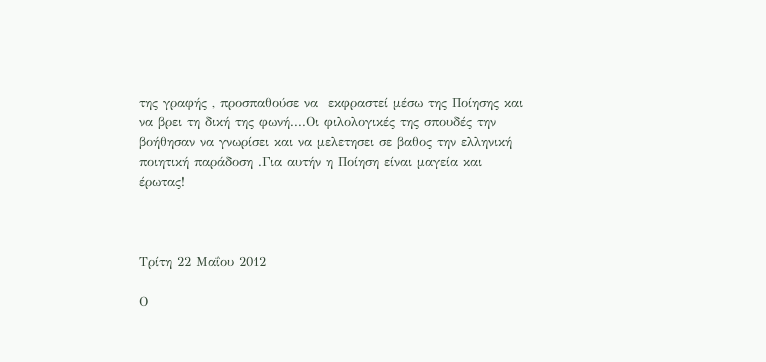της γραφής , προσπαθούσε να  εκφραστεί μέσω της Ποίησης και να βρει τη δική της φωνή....Οι φιλολογικές της σπουδές την βοήθησαν να γνωρίσει και να μελετησει σε βαθος την ελληνική ποιητική παράδοση .Για αυτήν η Ποίηση είναι μαγεία και έρωτας!



Τρίτη 22 Μαΐου 2012

Ο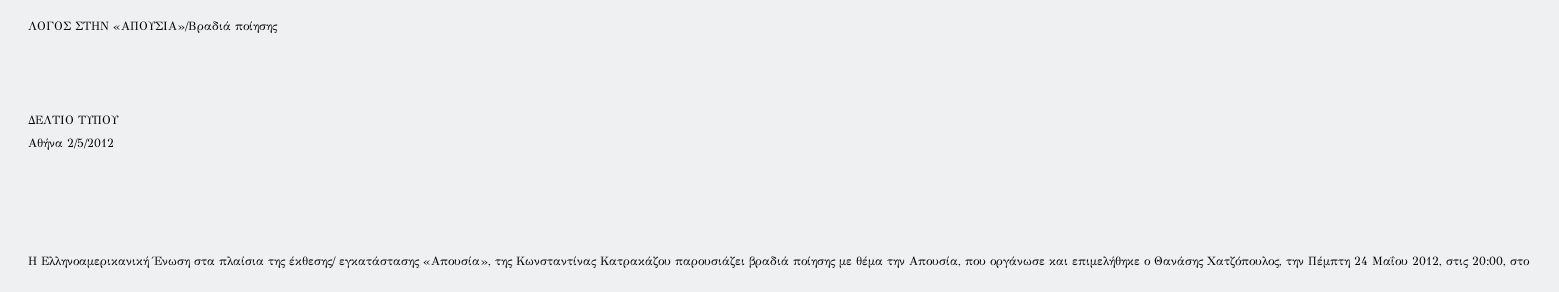ΛΟΓΟΣ ΣΤΗΝ «ΑΠΟΥΣΙΑ»/Βραδιά ποίησης



ΔΕΛΤΙΟ ΤΥΠΟΥ
Αθήνα 2/5/2012




Η Ελληνοαμερικανική Ένωση στα πλαίσια της έκθεσης/ εγκατάστασης «Απουσία», της Κωνσταντίνας Κατρακάζου παρουσιάζει βραδιά ποίησης με θέμα την Απουσία, που οργάνωσε και επιμελήθηκε ο Θανάσης Χατζόπουλος, την Πέμπτη 24 Μαΐου 2012, στις 20:00, στο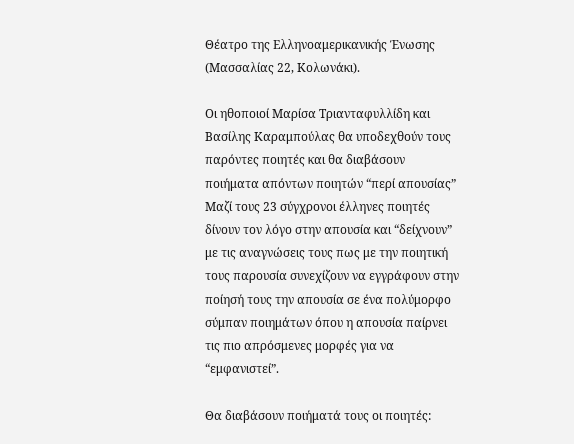Θέατρο της Ελληνοαμερικανικής Ένωσης (Μασσαλίας 22, Κολωνάκι).

Οι ηθοποιοί Μαρίσα Τριανταφυλλίδη και Βασίλης Καραμπούλας θα υποδεχθούν τους παρόντες ποιητές και θα διαβάσουν ποιήματα απόντων ποιητών “περί απουσίας”
Μαζί τους 23 σύγχρονοι έλληνες ποιητές δίνουν τον λόγο στην απουσία και “δείχνουν” με τις αναγνώσεις τους πως με την ποιητική τους παρουσία συνεχίζουν να εγγράφουν στην ποίησή τους την απουσία σε ένα πολύμορφο σύμπαν ποιημάτων όπου η απουσία παίρνει τις πιο απρόσμενες μορφές για να “εμφανιστεί”.

Θα διαβάσουν ποιήματά τους οι ποιητές: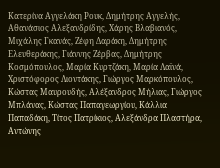Κατερίνα Αγγελάκη Ρουκ, Δημήτρης Αγγελής, Αθανάσιος Αλεξανδρίδης, Χάρης Βλαβιανός, Μιχάλης Γκανάς, Ζέφη Δαράκη, Δημήτρης Ελευθεράκης, Γιάννης Ζέρβας, Δημήτρης Κοσμόπουλος, Μαρία Κυρτζάκη, Μαρία Λαϊνά, Χριστόφορος Λιοντάκης, Γιώργος Μαρκόπουλος, Κώστας Μαυρουδής, Αλέξανδρος Μήλιας, Γιώργος Μπλάνας, Κώστας Παπαγεωργίου, Κάλλια Παπαδάκη, Τίτος Πατρίκιος, Αλεξάνδρα Πλαστήρα, Αντώνης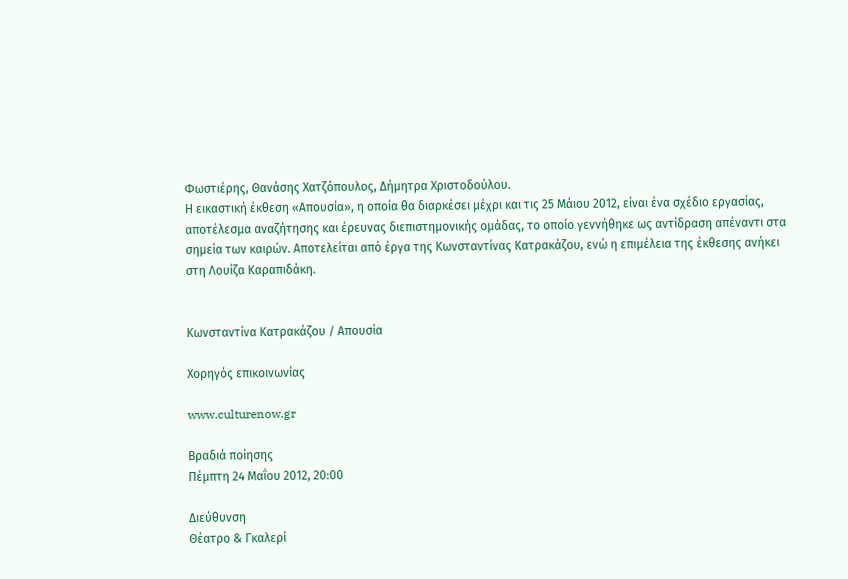Φωστιέρης, Θανάσης Χατζόπουλος, Δήμητρα Χριστοδούλου.
Η εικαστική έκθεση «Απουσία», η οποία θα διαρκέσει μέχρι και τις 25 Μάιου 2012, είναι ένα σχέδιο εργασίας, αποτέλεσμα αναζήτησης και έρευνας διεπιστημονικής ομάδας, το οποίο γεννήθηκε ως αντίδραση απέναντι στα σημεία των καιρών. Αποτελείται από έργα της Κωνσταντίνας Κατρακάζου, ενώ η επιμέλεια της έκθεσης ανήκει στη Λουίζα Καραπιδάκη.


Κωνσταντίνα Κατρακάζου / Απουσία

Χορηγός επικοινωνίας

www.culturenow.gr

Βραδιά ποίησης
Πέμπτη 24 Μαΐου 2012, 20:00

Διεύθυνση
Θέατρο & Γκαλερί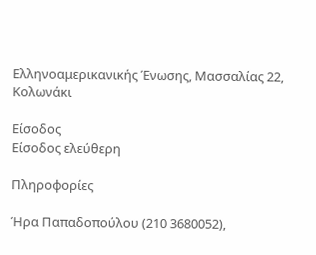Ελληνοαμερικανικής Ένωσης, Μασσαλίας 22, Κολωνάκι

Είσοδος
Eίσοδος ελεύθερη

Πληροφορίες

Ήρα Παπαδοπούλου (210 3680052),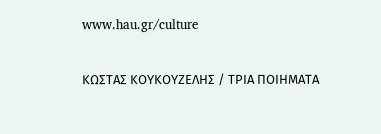www.hau.gr/culture

ΚΩΣΤΑΣ ΚΟΥΚΟΥΖΕΛΗΣ / ΤΡΙΑ ΠΟΙΗΜΑΤΑ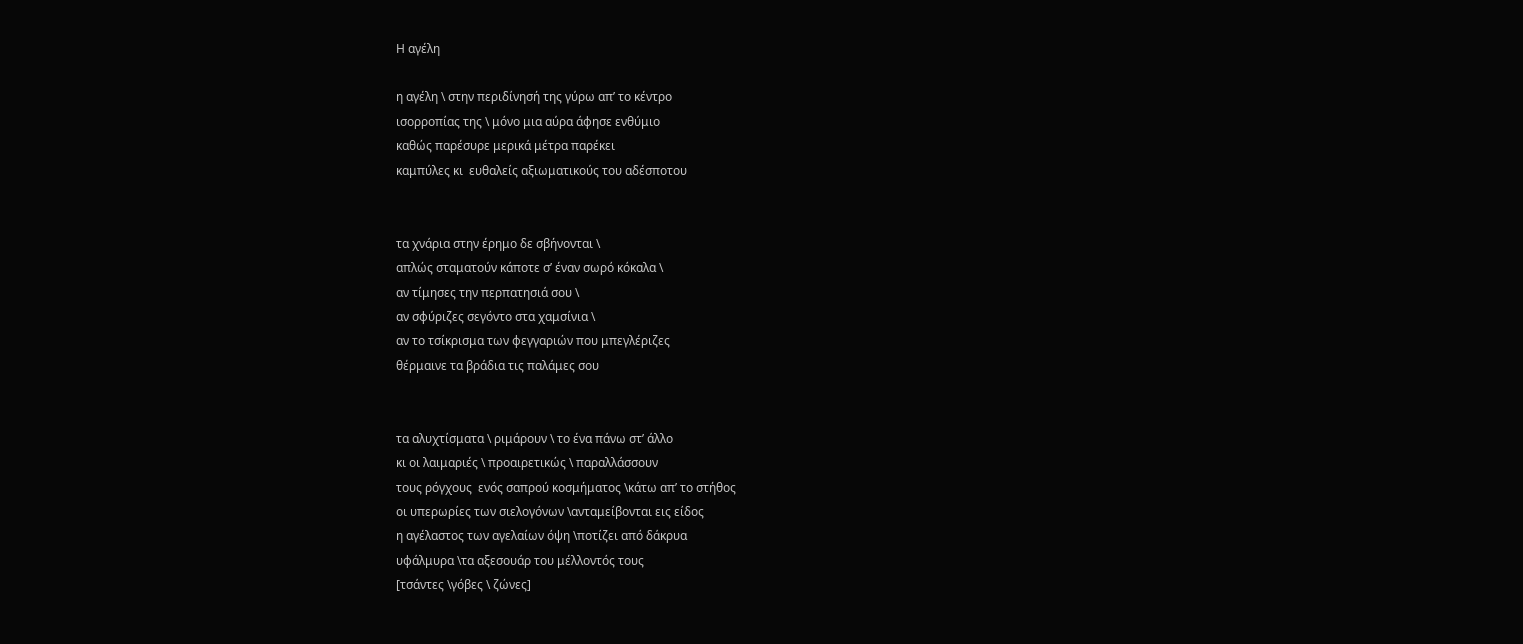Η αγέλη

η αγέλη \ στην περιδίνησή της γύρω απ’ το κέντρο
ισορροπίας της \ μόνο μια αύρα άφησε ενθύμιο
καθώς παρέσυρε μερικά μέτρα παρέκει
καμπύλες κι  ευθαλείς αξιωματικούς του αδέσποτου


τα χνάρια στην έρημο δε σβήνονται \
απλώς σταματούν κάποτε σ’ έναν σωρό κόκαλα \
αν τίμησες την περπατησιά σου \
αν σφύριζες σεγόντο στα χαμσίνια \
αν το τσίκρισμα των φεγγαριών που μπεγλέριζες
θέρμαινε τα βράδια τις παλάμες σου


τα αλυχτίσματα \ ριμάρουν \ το ένα πάνω στ’ άλλο
κι οι λαιμαριές \ προαιρετικώς \ παραλλάσσουν
τους ρόγχους  ενός σαπρού κοσμήματος \κάτω απ’ το στήθος
οι υπερωρίες των σιελογόνων \ανταμείβονται εις είδος
η αγέλαστος των αγελαίων όψη \ποτίζει από δάκρυα
υφάλμυρα \τα αξεσουάρ του μέλλοντός τους
[τσάντες \γόβες \ ζώνες]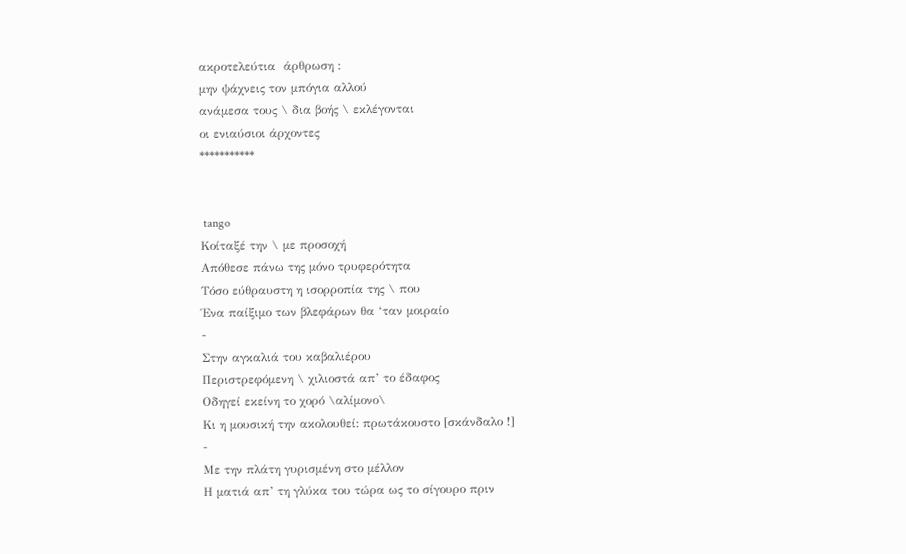ακροτελεύτια  άρθρωση :
μην ψάχνεις τον μπόγια αλλού
ανάμεσα τους \ δια βοής \ εκλέγονται
οι ενιαύσιοι άρχοντες
***********


 tango
Κοίταξέ την \ με προσοχή
Απόθεσε πάνω της μόνο τρυφερότητα
Τόσο εύθραυστη η ισορροπία της \ που
Ένα παίξιμο των βλεφάρων θα ‘ταν μοιραίο
-
Στην αγκαλιά του καβαλιέρου
Περιστρεφόμενη \ χιλιοστά απ’ το έδαφος
Οδηγεί εκείνη το χορό \αλίμονο\
Κι η μουσική την ακολουθεί: πρωτάκουστο [σκάνδαλο !]
-
Με την πλάτη γυρισμένη στο μέλλον
Η ματιά απ’ τη γλύκα του τώρα ως το σίγουρο πριν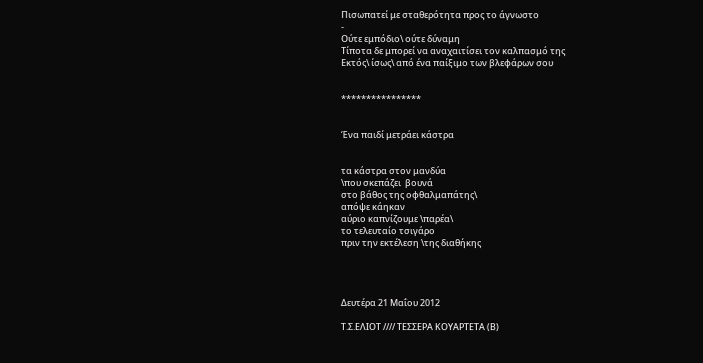Πισωπατεί με σταθερότητα προς το άγνωστο
-
Ούτε εμπόδιο\ ούτε δύναμη
Τίποτα δε μπορεί να αναχαιτίσει τον καλπασμό της
Εκτός\ ίσως\ από ένα παίξιμο των βλεφάρων σου


****************


Ένα παιδί μετράει κάστρα


τα κάστρα στον μανδύα
\που σκεπάζει  βουνά
στο βάθος της οφθαλμαπάτης\
απόψε κάηκαν
αύριο καπνίζουμε \παρέα\
το τελευταίο τσιγάρο
πριν την εκτέλεση \της διαθήκης




Δευτέρα 21 Μαΐου 2012

Τ.Σ.ΕΛΙΟΤ //// ΤΕΣΣΕΡΑ ΚΟΥΑΡΤΕΤΑ (Β)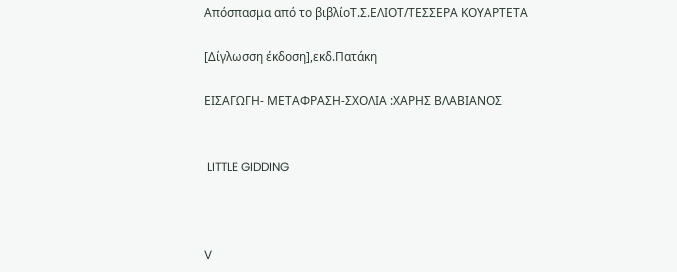Απόσπασμα από το βιβλίοΤ.Σ.ΕΛΙΟΤ/ΤΕΣΣΕΡΑ ΚΟΥΑΡΤΕΤΑ

[Δίγλωσση έκδοση],εκδ.Πατάκη

ΕΙΣΑΓΩΓΗ- ΜΕΤΑΦΡΑΣΗ-ΣΧΟΛΙΑ :ΧΑΡΗΣ ΒΛΑΒΙΑΝΟΣ


 LITTLE GIDDING



V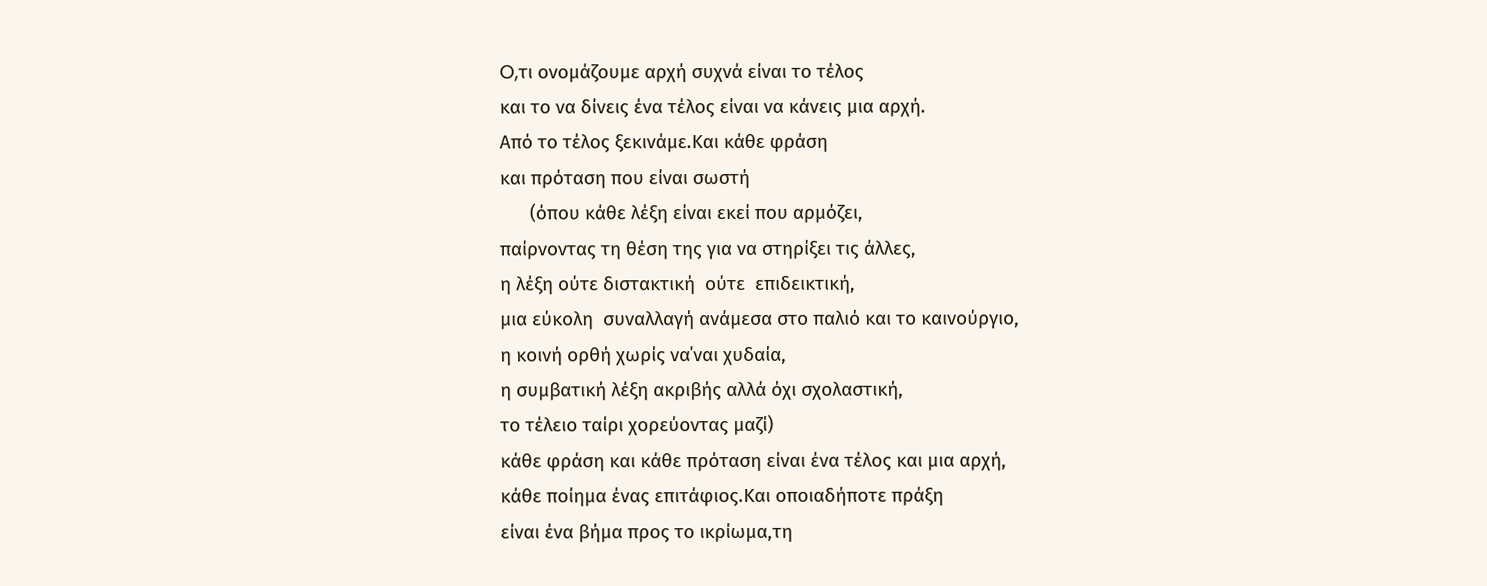O,τι ονομάζουμε αρχή συχνά είναι το τέλος
και το να δίνεις ένα τέλος είναι να κάνεις μια αρχή.
Από το τέλος ξεκινάμε.Και κάθε φράση
και πρόταση που είναι σωστή
      (όπου κάθε λέξη είναι εκεί που αρμόζει,
παίρνοντας τη θέση της για να στηρίξει τις άλλες,
η λέξη ούτε διστακτική  ούτε  επιδεικτική,
μια εύκολη  συναλλαγή ανάμεσα στο παλιό και το καινούργιο,
η κοινή ορθή χωρίς να΄ναι χυδαία,
η συμβατική λέξη ακριβής αλλά όχι σχολαστική,
το τέλειο ταίρι χορεύοντας μαζί)
κάθε φράση και κάθε πρόταση είναι ένα τέλος και μια αρχή,
κάθε ποίημα ένας επιτάφιος.Και οποιαδήποτε πράξη
είναι ένα βήμα προς το ικρίωμα,τη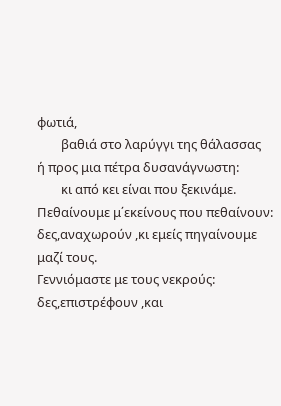φωτιά,
        βαθιά στο λαρύγγι της θάλασσας
ή προς μια πέτρα δυσανάγνωστη:
        κι από κει είναι που ξεκινάμε.
Πεθαίνουμε μ΄εκείνους που πεθαίνουν:
δες,αναχωρούν ,κι εμείς πηγαίνουμε μαζί τους.
Γεννιόμαστε με τους νεκρούς:
δες,επιστρέφουν ,και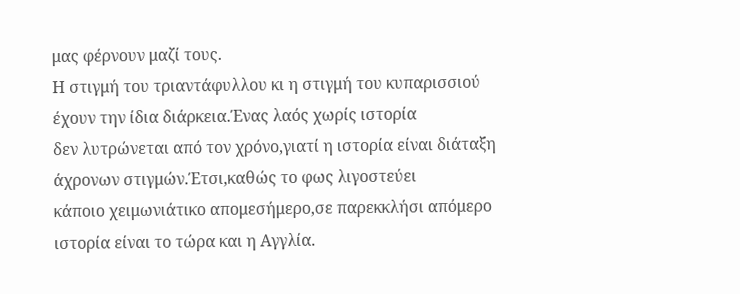μας φέρνουν μαζί τους.
Η στιγμή του τριαντάφυλλου κι η στιγμή του κυπαρισσιού
έχουν την ίδια διάρκεια.Ένας λαός χωρίς ιστορία
δεν λυτρώνεται από τον χρόνο,γιατί η ιστορία είναι διάταξη
άχρονων στιγμών.Έτσι,καθώς το φως λιγοστεύει
κάποιο χειμωνιάτικο απομεσήμερο,σε παρεκκλήσι απόμερο
ιστορία είναι το τώρα και η Αγγλία.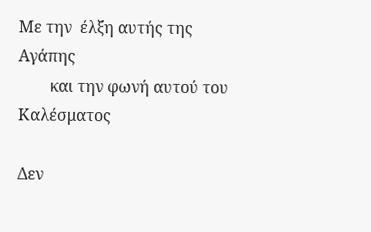Με την  έλξη αυτής της Αγάπης
        και την φωνή αυτού του Καλέσματος

Δεν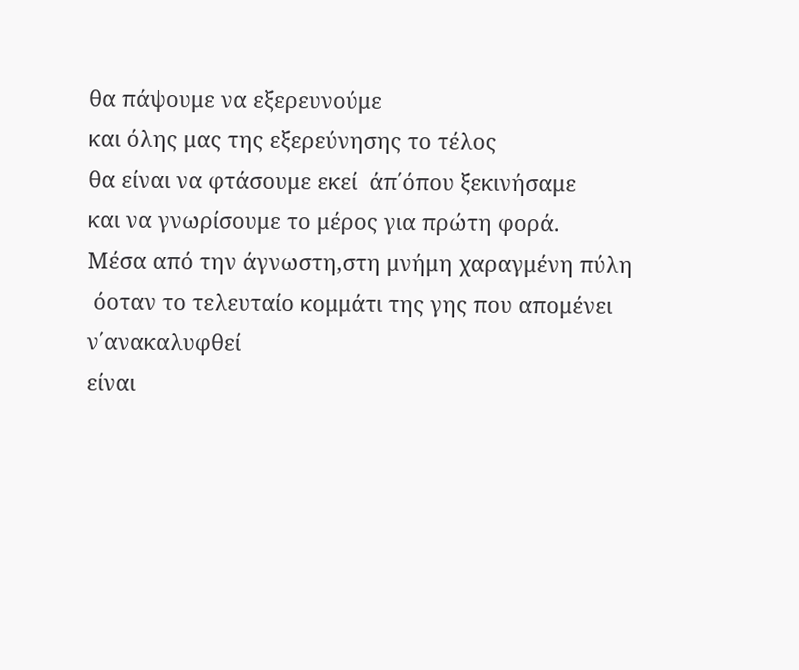θα πάψουμε να εξερευνούμε
και όλης μας της εξερεύνησης το τέλος
θα είναι να φτάσουμε εκεί  άπ΄όπου ξεκινήσαμε
και να γνωρίσουμε το μέρος για πρώτη φορά.
Μέσα από την άγνωστη,στη μνήμη χαραγμένη πύλη
 όοταν το τελευταίο κομμάτι της γης που απομένει ν΄ανακαλυφθεί
είναι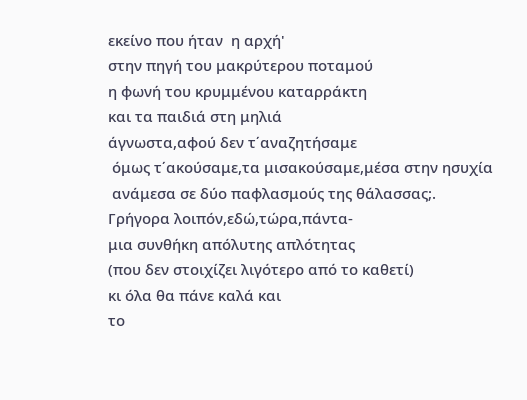εκείνο που ήταν  η αρχή'
στην πηγή του μακρύτερου ποταμού
η φωνή του κρυμμένου καταρράκτη
και τα παιδιά στη μηλιά
άγνωστα,αφού δεν τ΄αναζητήσαμε
 όμως τ΄ακούσαμε,τα μισακούσαμε,μέσα στην ησυχία
 ανάμεσα σε δύο παφλασμούς της θάλασσας;.
Γρήγορα λοιπόν,εδώ,τώρα,πάντα-
μια συνθήκη απόλυτης απλότητας
(που δεν στοιχίζει λιγότερο από το καθετί)
κι όλα θα πάνε καλά και
το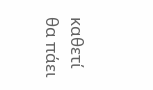καθετί θα πάει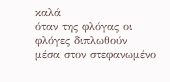καλά
όταν της φλόγας οι φλόγες διπλωθούν
μέσα στον στεφανωμένο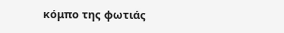κόμπο της φωτιάς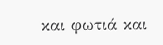και φωτιά και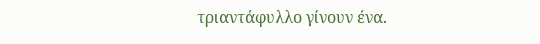τριαντάφυλλο γίνουν ένα.